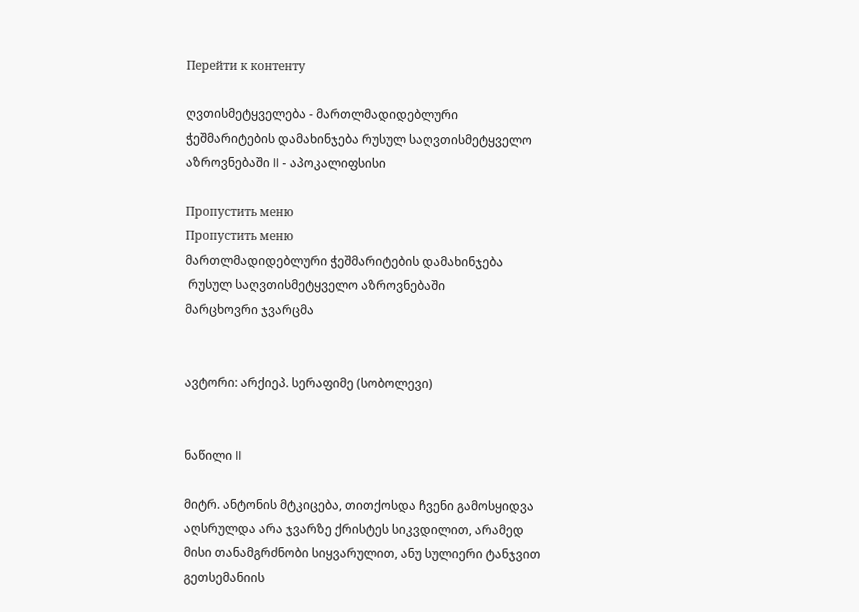Перейти к контенту

ღვთისმეტყველება - მართლმადიდებლური ჭეშმარიტების დამახინჯება რუსულ საღვთისმეტყველო აზროვნებაში II - აპოკალიფსისი

Пропустить меню
Пропустить меню
მართლმადიდებლური ჭეშმარიტების დამახინჯება
 რუსულ საღვთისმეტყველო აზროვნებაში
მარცხოვრი ჯვარცმა


ავტორი: არქიეპ. სერაფიმე (სობოლევი)


ნაწილი II

მიტრ. ანტონის მტკიცება, თითქოსდა ჩვენი გამოსყიდვა აღსრულდა არა ჯვარზე ქრისტეს სიკვდილით, არამედ მისი თანამგრძნობი სიყვარულით, ანუ სულიერი ტანჯვით გეთსემანიის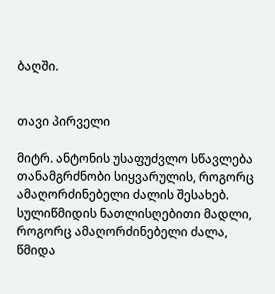ბაღში.


თავი პირველი

მიტრ. ანტონის უსაფუძვლო სწავლება თანამგრძნობი სიყვარულის, როგორც ამაღორძინებელი ძალის შესახებ. სულიწმიდის ნათლისღებითი მადლი, როგორც ამაღორძინებელი ძალა, წმიდა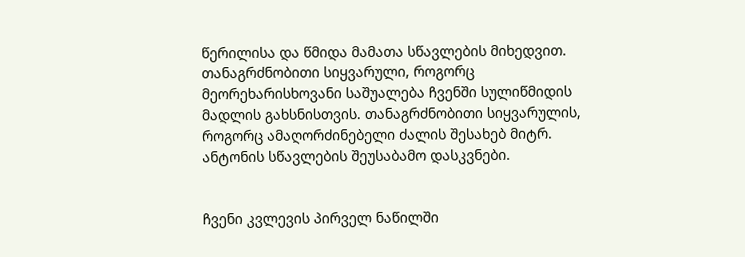წერილისა და წმიდა მამათა სწავლების მიხედვით. თანაგრძნობითი სიყვარული, როგორც მეორეხარისხოვანი საშუალება ჩვენში სულიწმიდის მადლის გახსნისთვის. თანაგრძნობითი სიყვარულის, როგორც ამაღორძინებელი ძალის შესახებ მიტრ. ანტონის სწავლების შეუსაბამო დასკვნები.


ჩვენი კვლევის პირველ ნაწილში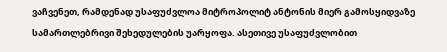ვაჩვენეთ, რამდენად უსაფუძვლოა მიტროპოლიტ ანტონის მიერ გამოსყიდვაზე სამართლებრივი შეხედულების უარყოფა. ასეთივე უსაფუძვლობით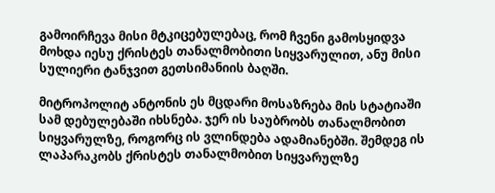გამოირჩევა მისი მტკიცებულებაც, რომ ჩვენი გამოსყიდვა მოხდა იესუ ქრისტეს თანალმობითი სიყვარულით, ანუ მისი სულიერი ტანჯვით გეთსიმანიის ბაღში.

მიტროპოლიტ ანტონის ეს მცდარი მოსაზრება მის სტატიაში სამ დებულებაში იხსნება. ჯერ ის საუბრობს თანალმობით სიყვარულზე, როგორც ის ვლინდება ადამიანებში. შემდეგ ის ლაპარაკობს ქრისტეს თანალმობით სიყვარულზე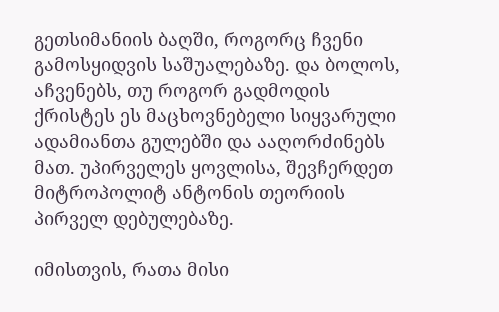გეთსიმანიის ბაღში, როგორც ჩვენი გამოსყიდვის საშუალებაზე. და ბოლოს, აჩვენებს, თუ როგორ გადმოდის ქრისტეს ეს მაცხოვნებელი სიყვარული ადამიანთა გულებში და ააღორძინებს მათ. უპირველეს ყოვლისა, შევჩერდეთ მიტროპოლიტ ანტონის თეორიის პირველ დებულებაზე.

იმისთვის, რათა მისი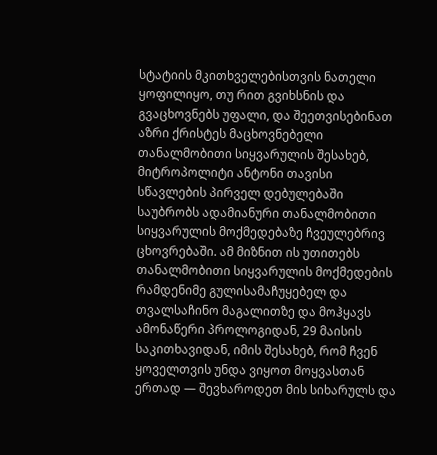სტატიის მკითხველებისთვის ნათელი ყოფილიყო, თუ რით გვიხსნის და გვაცხოვნებს უფალი, და შეეთვისებინათ აზრი ქრისტეს მაცხოვნებელი თანალმობითი სიყვარულის შესახებ, მიტროპოლიტი ანტონი თავისი სწავლების პირველ დებულებაში საუბრობს ადამიანური თანალმობითი სიყვარულის მოქმედებაზე ჩვეულებრივ ცხოვრებაში. ამ მიზნით ის უთითებს თანალმობითი სიყვარულის მოქმედების რამდენიმე გულისამაჩუყებელ და თვალსაჩინო მაგალითზე და მოჰყავს ამონაწერი პროლოგიდან, 29 მაისის საკითხავიდან, იმის შესახებ, რომ ჩვენ ყოველთვის უნდა ვიყოთ მოყვასთან ერთად — შევხაროდეთ მის სიხარულს და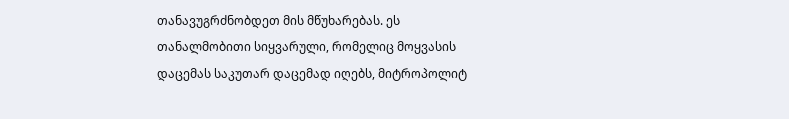თანავუგრძნობდეთ მის მწუხარებას. ეს თანალმობითი სიყვარული, რომელიც მოყვასის დაცემას საკუთარ დაცემად იღებს, მიტროპოლიტ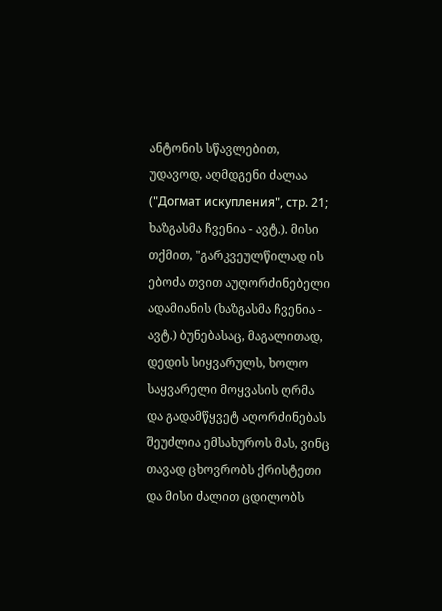ანტონის სწავლებით, უდავოდ, აღმდგენი ძალაა ("Догмат искупления", стр. 21; ხაზგასმა ჩვენია - ავტ.). მისი თქმით, "გარკვეულწილად ის ებოძა თვით აუღორძინებელი ადამიანის (ხაზგასმა ჩვენია - ავტ.) ბუნებასაც, მაგალითად, დედის სიყვარულს, ხოლო საყვარელი მოყვასის ღრმა და გადამწყვეტ აღორძინებას შეუძლია ემსახუროს მას, ვინც თავად ცხოვრობს ქრისტეთი და მისი ძალით ცდილობს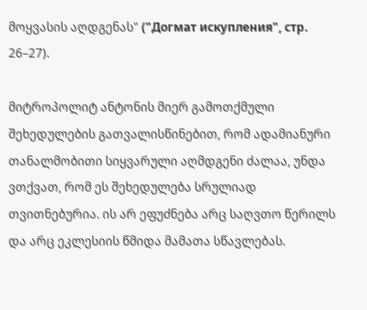მოყვასის აღდგენას" ("Догмат искупления", стр. 26–27).

მიტროპოლიტ ანტონის მიერ გამოთქმული შეხედულების გათვალისწინებით, რომ ადამიანური თანალმობითი სიყვარული აღმდგენი ძალაა, უნდა ვთქვათ, რომ ეს შეხედულება სრულიად თვითნებურია. ის არ ეფუძნება არც საღვთო წერილს და არც ეკლესიის წმიდა მამათა სწავლებას.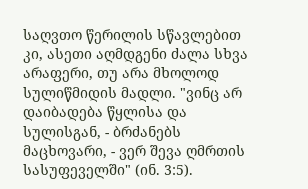საღვთო წერილის სწავლებით კი, ასეთი აღმდგენი ძალა სხვა არაფერი, თუ არა მხოლოდ სულიწმიდის მადლი. "ვინც არ დაიბადება წყლისა და სულისგან, - ბრძანებს მაცხოვარი, - ვერ შევა ღმრთის სასუფეველში" (ინ. 3:5).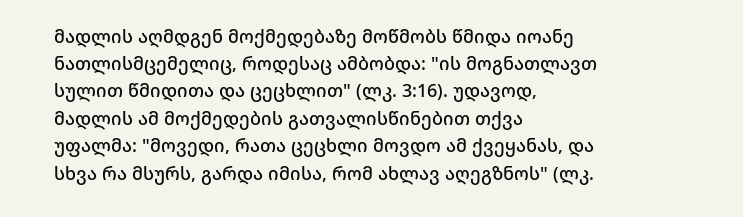მადლის აღმდგენ მოქმედებაზე მოწმობს წმიდა იოანე ნათლისმცემელიც, როდესაც ამბობდა: "ის მოგნათლავთ სულით წმიდითა და ცეცხლით" (ლკ. 3:16). უდავოდ, მადლის ამ მოქმედების გათვალისწინებით თქვა უფალმა: "მოვედი, რათა ცეცხლი მოვდო ამ ქვეყანას, და სხვა რა მსურს, გარდა იმისა, რომ ახლავ აღეგზნოს" (ლკ.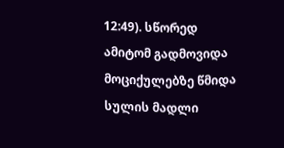12:49). სწორედ ამიტომ გადმოვიდა მოციქულებზე წმიდა სულის მადლი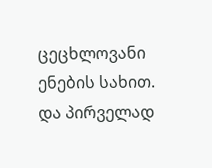ცეცხლოვანი ენების სახით. და პირველად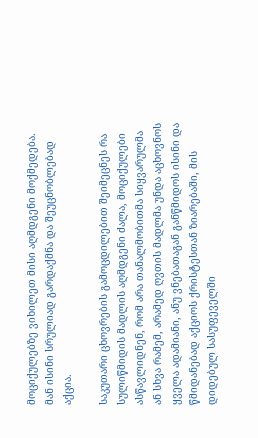მოციქულებზე ვიხილეთ მისი აღმდგენი მოქმედება. მან ისინი სრულიად გარდაქმნა და შეუცნობლებად აქცია.

საკუთარი ცხოვრების გამოცდილებით შეიმეცნეს რა სულიწმიდის მადლის აღმდგენი ძალა, მოციქულები ასწავლიდნენ, რომ არა თანალმობითმა სიყვარულმა ან სხვა რამემ, არამედ ღვთის მადლმა უნდა აცხოვნოს ყველა ადამიანი, ანუ ვნებათაგან განწმიდოს ისინი და წმიდანებად აქციოს ქრისტესთან ზიარებაში, მის დიდებულ სასუფეველში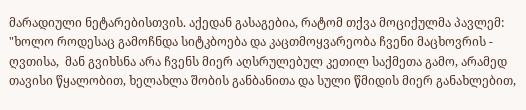მარადიული ნეტარებისთვის. აქედან გასაგებია, რატომ თქვა მოციქულმა პავლემ: "ხოლო როდესაც გამოჩნდა სიტკბოება და კაცთმოყვარეობა ჩვენი მაცხოვრის - ღვთისა,  მან გვიხსნა არა ჩვენს მიერ აღსრულებულ კეთილ საქმეთა გამო, არამედ თავისი წყალობით, ხელახლა შობის განბანითა და სული წმიდის მიერ განახლებით,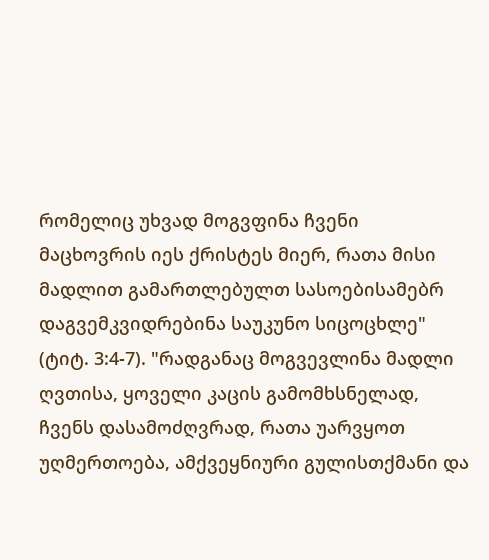რომელიც უხვად მოგვფინა ჩვენი მაცხოვრის იეს ქრისტეს მიერ, რათა მისი მადლით გამართლებულთ სასოებისამებრ დაგვემკვიდრებინა საუკუნო სიცოცხლე" (ტიტ. 3:4-7). "რადგანაც მოგვევლინა მადლი ღვთისა, ყოველი კაცის გამომხსნელად, ჩვენს დასამოძღვრად, რათა უარვყოთ უღმერთოება, ამქვეყნიური გულისთქმანი და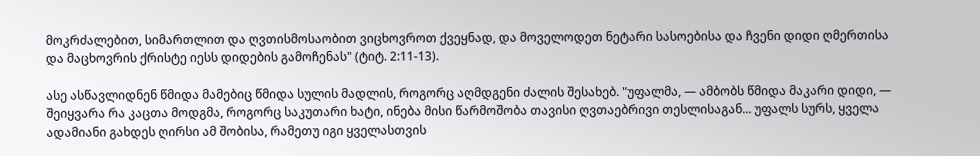მოკრძალებით, სიმართლით და ღვთისმოსაობით ვიცხოვროთ ქვეყნად, და მოველოდეთ ნეტარი სასოებისა და ჩვენი დიდი ღმერთისა და მაცხოვრის ქრისტე იესს დიდების გამოჩენას" (ტიტ. 2:11-13).

ასე ასწავლიდნენ წმიდა მამებიც წმიდა სულის მადლის, როგორც აღმდგენი ძალის შესახებ. "უფალმა, — ამბობს წმიდა მაკარი დიდი, — შეიყვარა რა კაცთა მოდგმა, როგორც საკუთარი ხატი, ინება მისი წარმოშობა თავისი ღვთაებრივი თესლისაგან... უფალს სურს, ყველა ადამიანი გახდეს ღირსი ამ შობისა, რამეთუ იგი ყველასთვის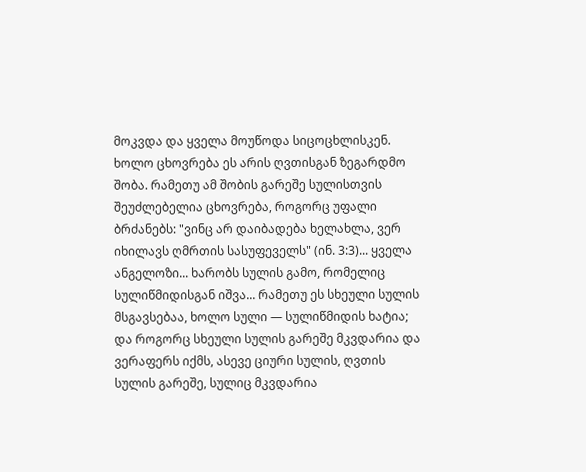მოკვდა და ყველა მოუწოდა სიცოცხლისკენ. ხოლო ცხოვრება ეს არის ღვთისგან ზეგარდმო შობა. რამეთუ ამ შობის გარეშე სულისთვის შეუძლებელია ცხოვრება, როგორც უფალი ბრძანებს: "ვინც არ დაიბადება ხელახლა, ვერ იხილავს ღმრთის სასუფეველს" (ინ. 3:3)... ყველა ანგელოზი... ხარობს სულის გამო, რომელიც სულიწმიდისგან იშვა... რამეთუ ეს სხეული სულის მსგავსებაა, ხოლო სული — სულიწმიდის ხატია; და როგორც სხეული სულის გარეშე მკვდარია და ვერაფერს იქმს, ასევე ციური სულის, ღვთის სულის გარეშე, სულიც მკვდარია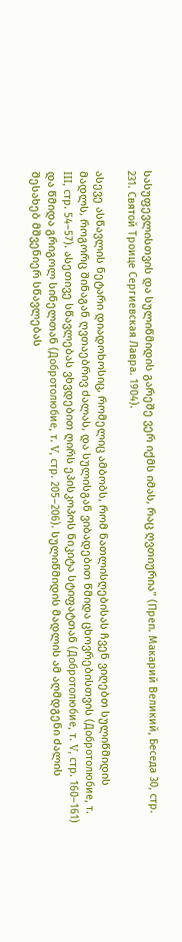სასუფევლისთვის და სულიწმიდის გარეშე ვერ იქმს იმას, რაც ღვთიურია" (Преп. Макарий Великий, Беседа 30, стр. 231. Святой Троице Сергиевская Лавра. 1904).

ასევე ასწავლის ნეტარი დიადოხოსიც, რომელიც ამბობს, რომ ნათლისღებისას ჩვენ ვიღებთ სულიწმიდის მადლს, როგორც შინაგან ღვთაებრივ ძალას, და სულისგან ვიბადებით წმიდა ცხოვრებისთვის (Добротолюбие, т. III, стр. 54–57). ასეთივე სწავლებას ვხვდებით ღირს ეპისკოპოს ნიკიტა სტიფატთან (Добротолюбие, т. V, стр. 160–161) და წმიდა გრიგოლ სინელთან (Добротолюбие, т. V, стр. 205–206). სულიწმიდის მადლის ამ აღმდგენი ძალის შესახებ მშვენიერ სწავლებას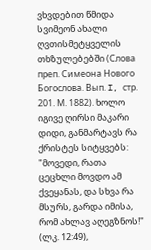ვხვდებით წმიდა სვიმეონ ახალი ღვთისმეტყველის თხზულებებში (Слова преп. Симеона Нового Богослова. Вып. I, стр. 201. М. 1882). ხოლო იგივე ღირსი მაკარი დიდი, განმარტავს რა ქრისტეს სიტყვებს: "მოვედი, რათა ცეცხლი მოვდო ამ ქვეყანას, და სხვა რა მსურს, გარდა იმისა, რომ ახლავ აღეგზნოს!" (ლკ. 12:49),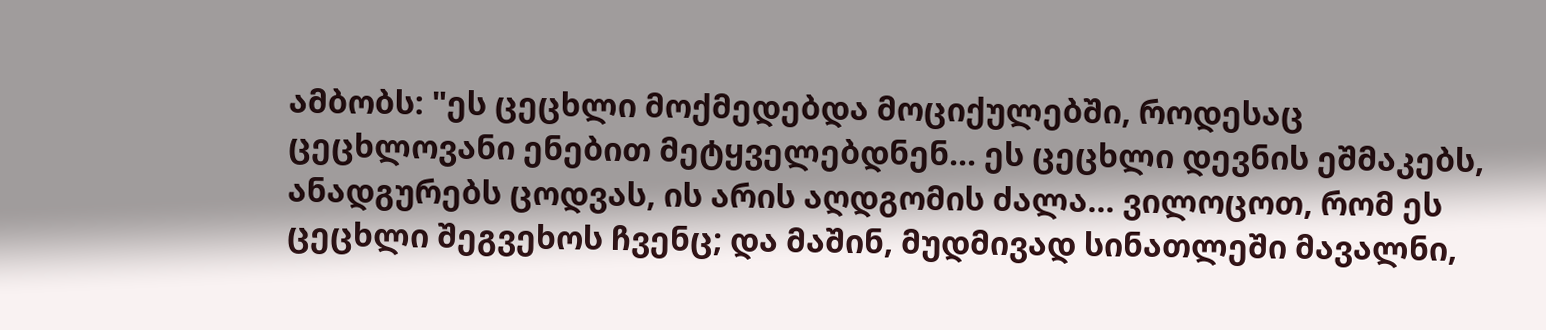ამბობს: "ეს ცეცხლი მოქმედებდა მოციქულებში, როდესაც ცეცხლოვანი ენებით მეტყველებდნენ... ეს ცეცხლი დევნის ეშმაკებს, ანადგურებს ცოდვას, ის არის აღდგომის ძალა... ვილოცოთ, რომ ეს ცეცხლი შეგვეხოს ჩვენც; და მაშინ, მუდმივად სინათლეში მავალნი,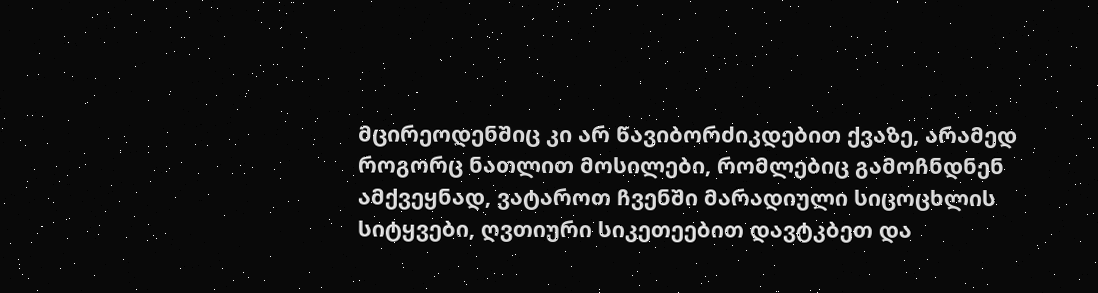მცირეოდენშიც კი არ წავიბორძიკდებით ქვაზე, არამედ როგორც ნათლით მოსილები, რომლებიც გამოჩნდნენ ამქვეყნად, ვატაროთ ჩვენში მარადიული სიცოცხლის სიტყვები, ღვთიური სიკეთეებით დავტკბეთ და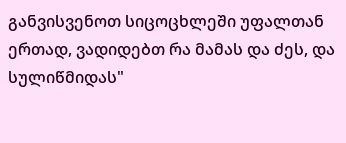განვისვენოთ სიცოცხლეში უფალთან ერთად, ვადიდებთ რა მამას და ძეს, და სულიწმიდას"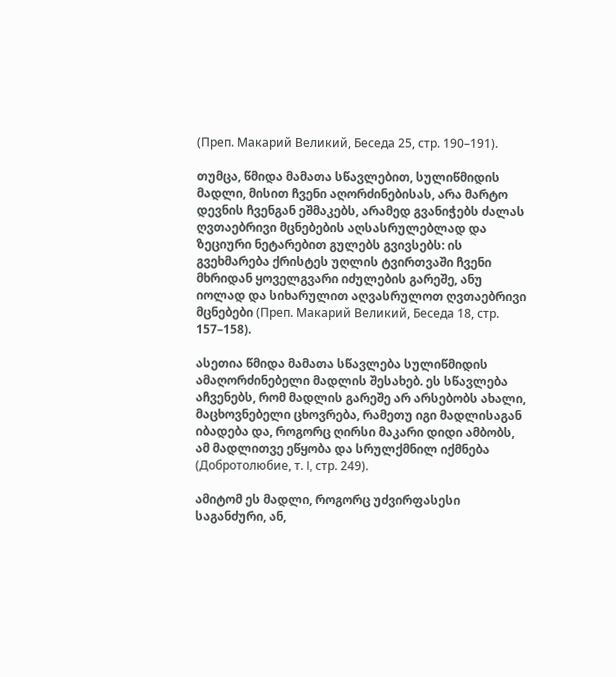(Преп. Макарий Великий, Беседа 25, стр. 190–191).

თუმცა, წმიდა მამათა სწავლებით, სულიწმიდის მადლი, მისით ჩვენი აღორძინებისას, არა მარტო დევნის ჩვენგან ეშმაკებს, არამედ გვანიჭებს ძალას ღვთაებრივი მცნებების აღსასრულებლად და ზეციური ნეტარებით გულებს გვივსებს: ის გვეხმარება ქრისტეს უღლის ტვირთვაში ჩვენი მხრიდან ყოველგვარი იძულების გარეშე, ანუ იოლად და სიხარულით აღვასრულოთ ღვთაებრივი მცნებები (Преп. Макарий Великий, Беседа 18, стр. 157–158).

ასეთია წმიდა მამათა სწავლება სულიწმიდის ამაღორძინებელი მადლის შესახებ. ეს სწავლება აჩვენებს, რომ მადლის გარეშე არ არსებობს ახალი, მაცხოვნებელი ცხოვრება, რამეთუ იგი მადლისაგან იბადება და, როგორც ღირსი მაკარი დიდი ამბობს, ამ მადლითვე ეწყობა და სრულქმნილ იქმნება (Добротолюбие, т. I, стр. 249).

ამიტომ ეს მადლი, როგორც უძვირფასესი საგანძური, ან,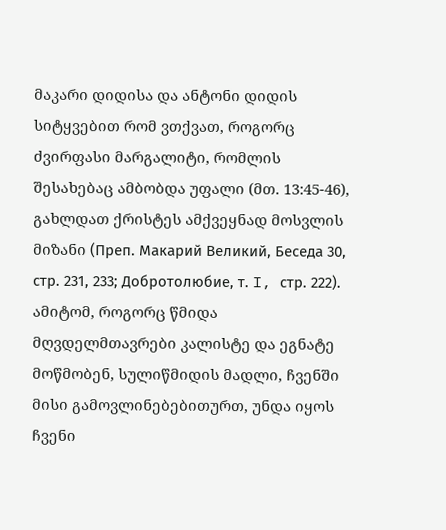მაკარი დიდისა და ანტონი დიდის სიტყვებით რომ ვთქვათ, როგორც ძვირფასი მარგალიტი, რომლის შესახებაც ამბობდა უფალი (მთ. 13:45-46), გახლდათ ქრისტეს ამქვეყნად მოსვლის მიზანი (Преп. Макарий Великий, Беседа 30, стр. 231, 233; Добротолюбие, т. I, стр. 222). ამიტომ, როგორც წმიდა მღვდელმთავრები კალისტე და ეგნატე მოწმობენ, სულიწმიდის მადლი, ჩვენში მისი გამოვლინებებითურთ, უნდა იყოს ჩვენი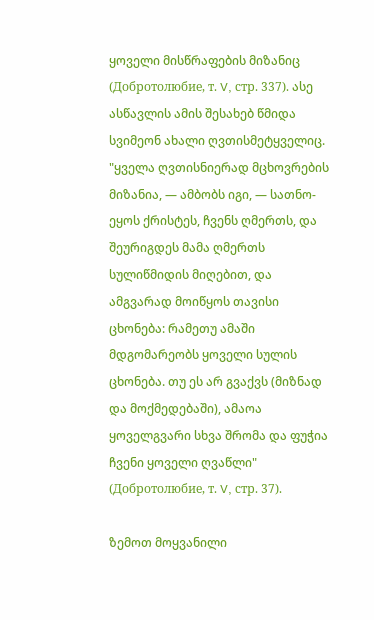ყოველი მისწრაფების მიზანიც (Добротолюбие, т. V, стр. 337). ასე ასწავლის ამის შესახებ წმიდა სვიმეონ ახალი ღვთისმეტყველიც. "ყველა ღვთისნიერად მცხოვრების მიზანია, — ამბობს იგი, — სათნო-ეყოს ქრისტეს, ჩვენს ღმერთს, და შეურიგდეს მამა ღმერთს სულიწმიდის მიღებით, და ამგვარად მოიწყოს თავისი ცხონება: რამეთუ ამაში მდგომარეობს ყოველი სულის ცხონება. თუ ეს არ გვაქვს (მიზნად და მოქმედებაში), ამაოა ყოველგვარი სხვა შრომა და ფუჭია ჩვენი ყოველი ღვაწლი" (Добротолюбие, т. V, стр. 37).

ზემოთ მოყვანილი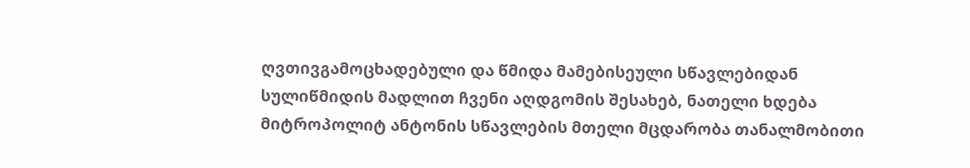ღვთივგამოცხადებული და წმიდა მამებისეული სწავლებიდან სულიწმიდის მადლით ჩვენი აღდგომის შესახებ, ნათელი ხდება მიტროპოლიტ ანტონის სწავლების მთელი მცდარობა თანალმობითი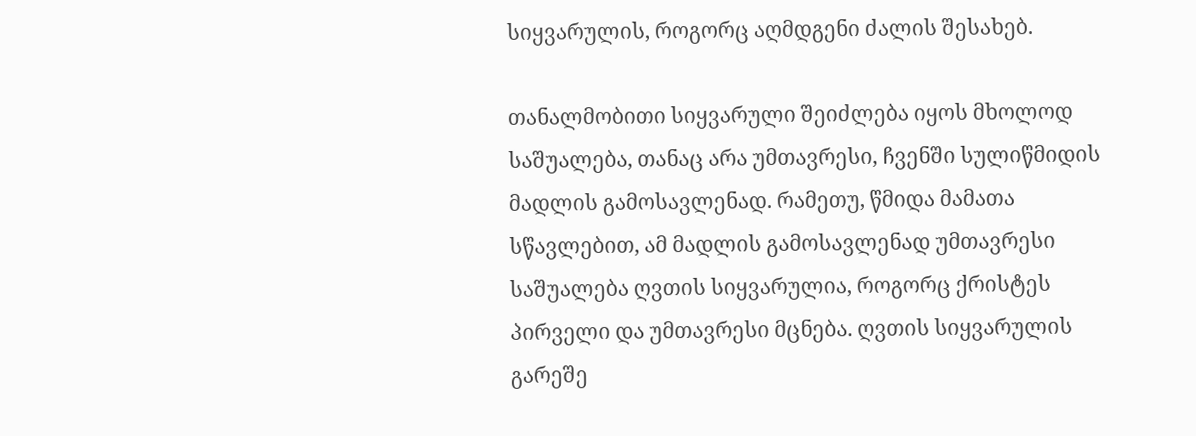სიყვარულის, როგორც აღმდგენი ძალის შესახებ.

თანალმობითი სიყვარული შეიძლება იყოს მხოლოდ საშუალება, თანაც არა უმთავრესი, ჩვენში სულიწმიდის მადლის გამოსავლენად. რამეთუ, წმიდა მამათა სწავლებით, ამ მადლის გამოსავლენად უმთავრესი საშუალება ღვთის სიყვარულია, როგორც ქრისტეს პირველი და უმთავრესი მცნება. ღვთის სიყვარულის გარეშე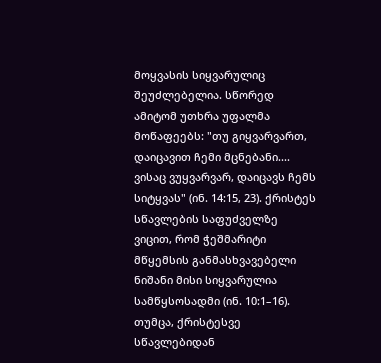მოყვასის სიყვარულიც შეუძლებელია. სწორედ ამიტომ უთხრა უფალმა მოწაფეებს: "თუ გიყვარვართ, დაიცავით ჩემი მცნებანი.... ვისაც ვუყვარვარ, დაიცავს ჩემს სიტყვას" (ინ. 14:15, 23). ქრისტეს სწავლების საფუძველზე ვიცით, რომ ჭეშმარიტი მწყემსის განმასხვავებელი ნიშანი მისი სიყვარულია სამწყსოსადმი (ინ. 10:1–16). თუმცა, ქრისტესვე სწავლებიდან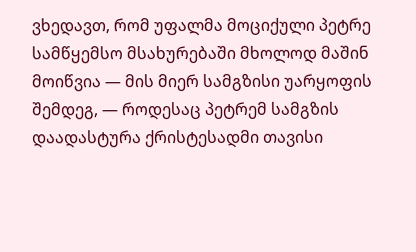ვხედავთ, რომ უფალმა მოციქული პეტრე სამწყემსო მსახურებაში მხოლოდ მაშინ მოიწვია — მის მიერ სამგზისი უარყოფის შემდეგ, — როდესაც პეტრემ სამგზის დაადასტურა ქრისტესადმი თავისი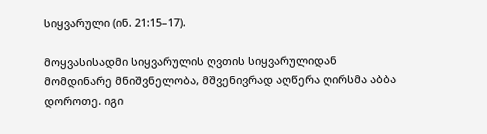სიყვარული (ინ. 21:15–17).

მოყვასისადმი სიყვარულის ღვთის სიყვარულიდან მომდინარე მნიშვნელობა, მშვენივრად აღწერა ღირსმა აბბა დოროთე. იგი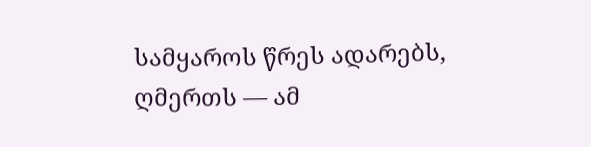სამყაროს წრეს ადარებს, ღმერთს — ამ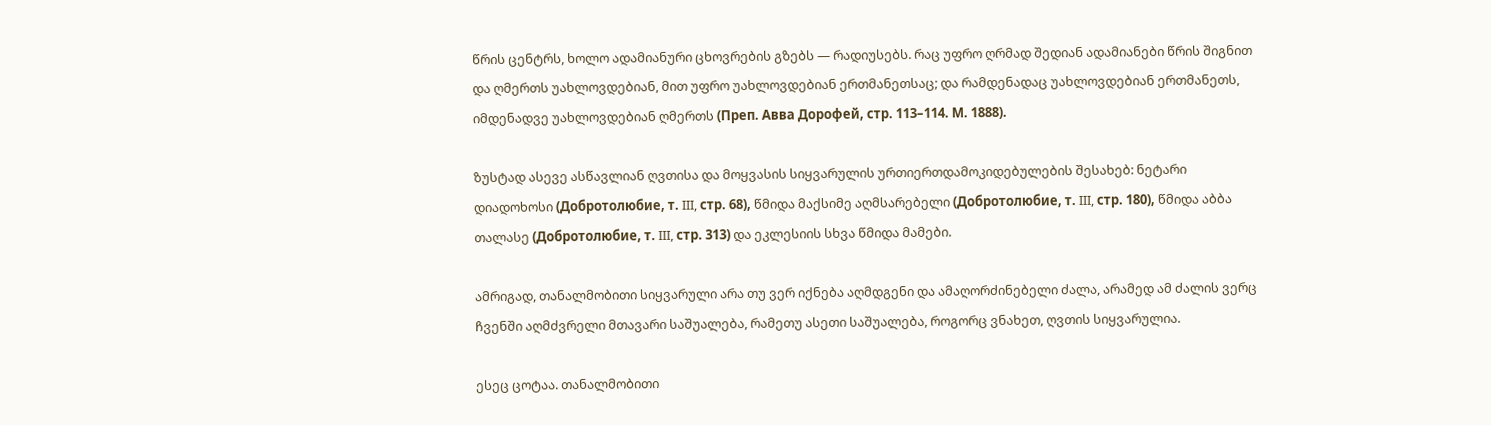წრის ცენტრს, ხოლო ადამიანური ცხოვრების გზებს — რადიუსებს. რაც უფრო ღრმად შედიან ადამიანები წრის შიგნით და ღმერთს უახლოვდებიან, მით უფრო უახლოვდებიან ერთმანეთსაც; და რამდენადაც უახლოვდებიან ერთმანეთს, იმდენადვე უახლოვდებიან ღმერთს (Преп. Авва Дорофей, стр. 113–114. М. 1888).

ზუსტად ასევე ასწავლიან ღვთისა და მოყვასის სიყვარულის ურთიერთდამოკიდებულების შესახებ: ნეტარი დიადოხოსი (Добротолюбие, т. III, стр. 68), წმიდა მაქსიმე აღმსარებელი (Добротолюбие, т. III, стр. 180), წმიდა აბბა თალასე (Добротолюбие, т. III, стр. 313) და ეკლესიის სხვა წმიდა მამები.

ამრიგად, თანალმობითი სიყვარული არა თუ ვერ იქნება აღმდგენი და ამაღორძინებელი ძალა, არამედ ამ ძალის ვერც ჩვენში აღმძვრელი მთავარი საშუალება, რამეთუ ასეთი საშუალება, როგორც ვნახეთ, ღვთის სიყვარულია.

ესეც ცოტაა. თანალმობითი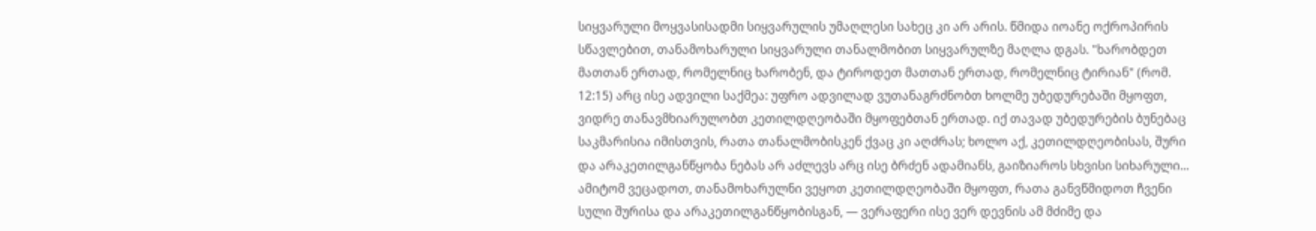სიყვარული მოყვასისადმი სიყვარულის უმაღლესი სახეც კი არ არის. წმიდა იოანე ოქროპირის სწავლებით, თანამოხარული სიყვარული თანალმობით სიყვარულზე მაღლა დგას. "ხარობდეთ მათთან ერთად, რომელნიც ხარობენ, და ტიროდეთ მათთან ერთად, რომელნიც ტირიან" (რომ. 12:15) არც ისე ადვილი საქმეა: უფრო ადვილად ვუთანაგრძნობთ ხოლმე უბედურებაში მყოფთ, ვიდრე თანავმხიარულობთ კეთილდღეობაში მყოფებთან ერთად. იქ თავად უბედურების ბუნებაც საკმარისია იმისთვის, რათა თანალმობისკენ ქვაც კი აღძრას; ხოლო აქ, კეთილდღეობისას, შური და არაკეთილგანწყობა ნებას არ აძლევს არც ისე ბრძენ ადამიანს, გაიზიაროს სხვისი სიხარული... ამიტომ ვეცადოთ, თანამოხარულნი ვეყოთ კეთილდღეობაში მყოფთ, რათა განვწმიდოთ ჩვენი სული შურისა და არაკეთილგანწყობისგან, — ვერაფერი ისე ვერ დევნის ამ მძიმე და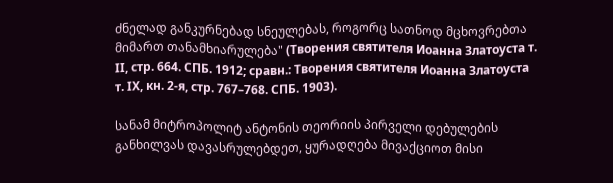ძნელად განკურნებად სნეულებას, როგორც სათნოდ მცხოვრებთა მიმართ თანამხიარულება" (Творения святителя Иоанна Златоуста т. II, стр. 664. СПБ. 1912; сравн.: Творения святителя Иоанна Златоуста т. IX, кн. 2-я, стр. 767–768. СПБ. 1903).

სანამ მიტროპოლიტ ანტონის თეორიის პირველი დებულების განხილვას დავასრულებდეთ, ყურადღება მივაქციოთ მისი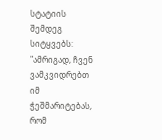სტატიის შემდეგ სიტყვებს: "ამრიგად, ჩვენ ვამკვიდრებთ იმ ჭეშმარიტებას, რომ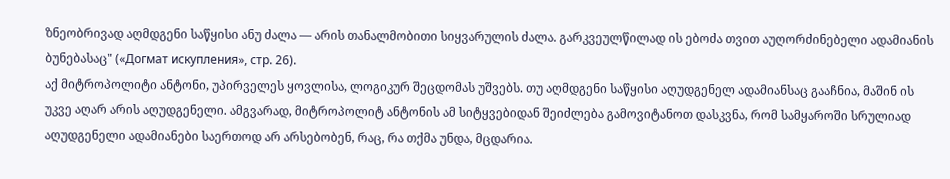ზნეობრივად აღმდგენი საწყისი ანუ ძალა — არის თანალმობითი სიყვარულის ძალა. გარკვეულწილად ის ებოძა თვით აუღორძინებელი ადამიანის ბუნებასაც" («Догмат искупления», стр. 26).
აქ მიტროპოლიტი ანტონი, უპირველეს ყოვლისა, ლოგიკურ შეცდომას უშვებს. თუ აღმდგენი საწყისი აღუდგენელ ადამიანსაც გააჩნია, მაშინ ის უკვე აღარ არის აღუდგენელი. ამგვარად, მიტროპოლიტ ანტონის ამ სიტყვებიდან შეიძლება გამოვიტანოთ დასკვნა, რომ სამყაროში სრულიად აღუდგენელი ადამიანები საერთოდ არ არსებობენ, რაც, რა თქმა უნდა, მცდარია.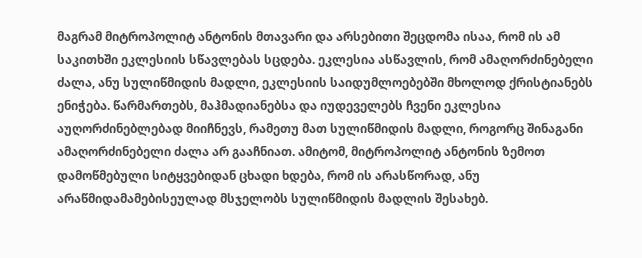მაგრამ მიტროპოლიტ ანტონის მთავარი და არსებითი შეცდომა ისაა, რომ ის ამ საკითხში ეკლესიის სწავლებას სცდება. ეკლესია ასწავლის, რომ ამაღორძინებელი ძალა, ანუ სულიწმიდის მადლი, ეკლესიის საიდუმლოებებში მხოლოდ ქრისტიანებს ენიჭება. წარმართებს, მაჰმადიანებსა და იუდეველებს ჩვენი ეკლესია აუღორძინებლებად მიიჩნევს, რამეთუ მათ სულიწმიდის მადლი, როგორც შინაგანი ამაღორძინებელი ძალა არ გააჩნიათ. ამიტომ, მიტროპოლიტ ანტონის ზემოთ დამოწმებული სიტყვებიდან ცხადი ხდება, რომ ის არასწორად, ანუ არაწმიდამამებისეულად მსჯელობს სულიწმიდის მადლის შესახებ.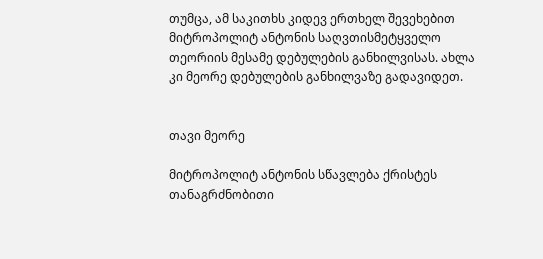თუმცა, ამ საკითხს კიდევ ერთხელ შევეხებით მიტროპოლიტ ანტონის საღვთისმეტყველო თეორიის მესამე დებულების განხილვისას. ახლა კი მეორე დებულების განხილვაზე გადავიდეთ.


თავი მეორე

მიტროპოლიტ ანტონის სწავლება ქრისტეს თანაგრძნობითი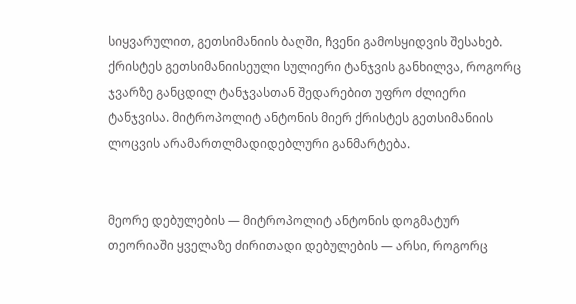სიყვარულით, გეთსიმანიის ბაღში, ჩვენი გამოსყიდვის შესახებ. ქრისტეს გეთსიმანიისეული სულიერი ტანჯვის განხილვა, როგორც ჯვარზე განცდილ ტანჯვასთან შედარებით უფრო ძლიერი ტანჯვისა. მიტროპოლიტ ანტონის მიერ ქრისტეს გეთსიმანიის ლოცვის არამართლმადიდებლური განმარტება.


მეორე დებულების — მიტროპოლიტ ანტონის დოგმატურ თეორიაში ყველაზე ძირითადი დებულების — არსი, როგორც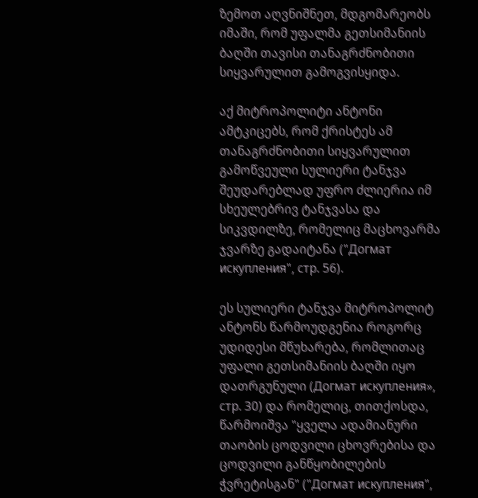ზემოთ აღვნიშნეთ, მდგომარეობს იმაში, რომ უფალმა გეთსიმანიის ბაღში თავისი თანაგრძნობითი სიყვარულით გამოგვისყიდა.

აქ მიტროპოლიტი ანტონი ამტკიცებს, რომ ქრისტეს ამ თანაგრძნობითი სიყვარულით გამოწვეული სულიერი ტანჯვა შეუდარებლად უფრო ძლიერია იმ სხეულებრივ ტანჯვასა და სიკვდილზე, რომელიც მაცხოვარმა ჯვარზე გადაიტანა ("Догмат искупления", стр. 56).

ეს სულიერი ტანჯვა მიტროპოლიტ ანტონს წარმოუდგენია როგორც უდიდესი მწუხარება, რომლითაც უფალი გეთსიმანიის ბაღში იყო დათრგუნული (Догмат искупления», стр. 30) და რომელიც, თითქოსდა, წარმოიშვა "ყველა ადამიანური თაობის ცოდვილი ცხოვრებისა და ცოდვილი განწყობილების ჭვრეტისგან" ("Догмат искупления",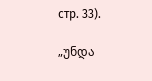стр. 33).

„უნდა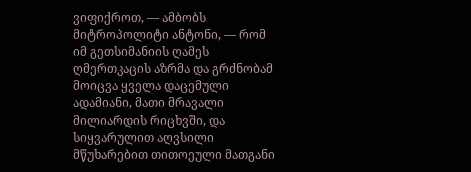ვიფიქროთ, — ამბობს მიტროპოლიტი ანტონი, — რომ იმ გეთსიმანიის ღამეს ღმერთკაცის აზრმა და გრძნობამ მოიცვა ყველა დაცემული ადამიანი, მათი მრავალი მილიარდის რიცხვში, და სიყვარულით აღვსილი მწუხარებით თითოეული მათგანი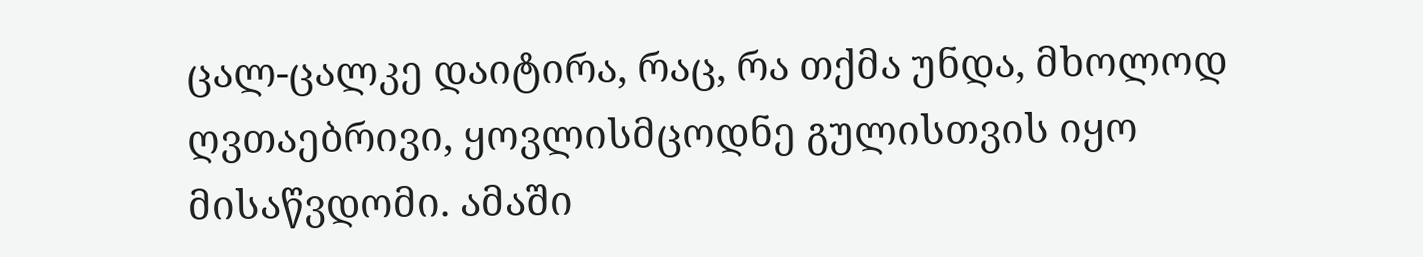ცალ-ცალკე დაიტირა, რაც, რა თქმა უნდა, მხოლოდ ღვთაებრივი, ყოვლისმცოდნე გულისთვის იყო მისაწვდომი. ამაში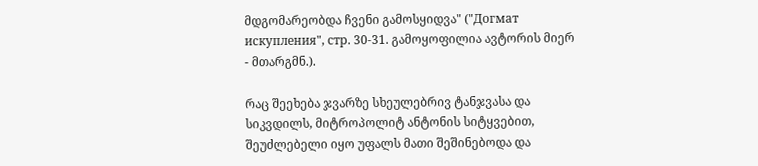მდგომარეობდა ჩვენი გამოსყიდვა" ("Догмат искупления", стр. 30-31. გამოყოფილია ავტორის მიერ - მთარგმნ.).

რაც შეეხება ჯვარზე სხეულებრივ ტანჯვასა და სიკვდილს, მიტროპოლიტ ანტონის სიტყვებით, შეუძლებელი იყო უფალს მათი შეშინებოდა და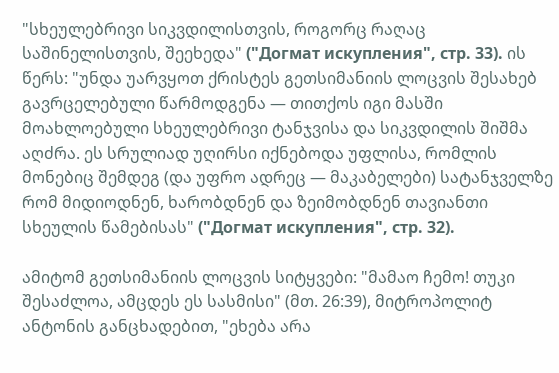"სხეულებრივი სიკვდილისთვის, როგორც რაღაც საშინელისთვის, შეეხედა" ("Догмат искупления", стр. 33). ის წერს: "უნდა უარვყოთ ქრისტეს გეთსიმანიის ლოცვის შესახებ გავრცელებული წარმოდგენა — თითქოს იგი მასში მოახლოებული სხეულებრივი ტანჯვისა და სიკვდილის შიშმა აღძრა. ეს სრულიად უღირსი იქნებოდა უფლისა, რომლის მონებიც შემდეგ (და უფრო ადრეც — მაკაბელები) სატანჯველზე რომ მიდიოდნენ, ხარობდნენ და ზეიმობდნენ თავიანთი სხეულის წამებისას" ("Догмат искупления", стр. 32).

ამიტომ გეთსიმანიის ლოცვის სიტყვები: "მამაო ჩემო! თუკი შესაძლოა, ამცდეს ეს სასმისი" (მთ. 26:39), მიტროპოლიტ ანტონის განცხადებით, "ეხება არა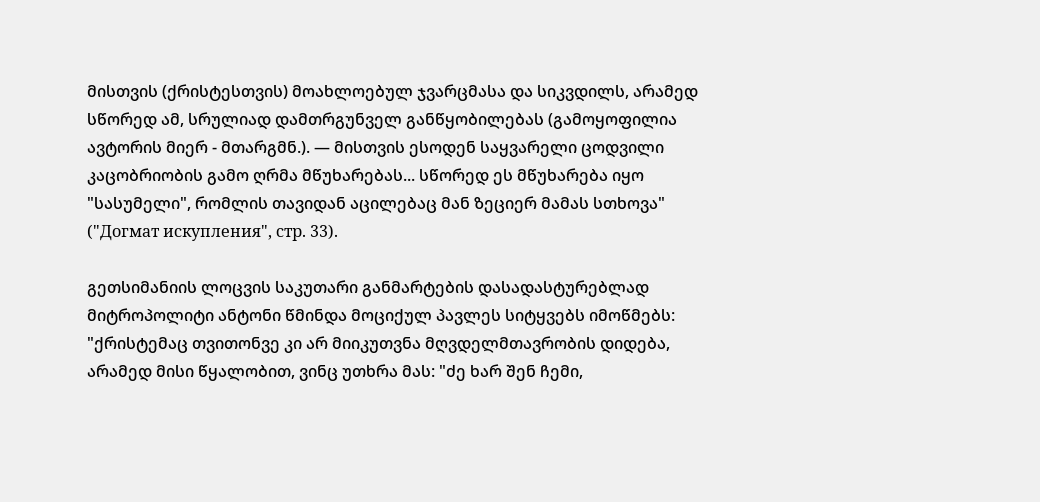მისთვის (ქრისტესთვის) მოახლოებულ ჯვარცმასა და სიკვდილს, არამედ სწორედ ამ, სრულიად დამთრგუნველ განწყობილებას (გამოყოფილია ავტორის მიერ - მთარგმნ.). — მისთვის ესოდენ საყვარელი ცოდვილი კაცობრიობის გამო ღრმა მწუხარებას... სწორედ ეს მწუხარება იყო "სასუმელი", რომლის თავიდან აცილებაც მან ზეციერ მამას სთხოვა" ("Догмат искупления", стр. 33).

გეთსიმანიის ლოცვის საკუთარი განმარტების დასადასტურებლად მიტროპოლიტი ანტონი წმინდა მოციქულ პავლეს სიტყვებს იმოწმებს: "ქრისტემაც თვითონვე კი არ მიიკუთვნა მღვდელმთავრობის დიდება, არამედ მისი წყალობით, ვინც უთხრა მას: "ძე ხარ შენ ჩემი,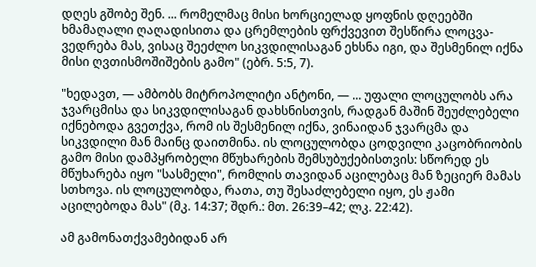დღეს გშობე შენ. ... რომელმაც მისი ხორციელად ყოფნის დღეებში ხმამაღალი ღაღადისითა და ცრემლების ფრქვევით შესწირა ლოცვა-ვედრება მას, ვისაც შეეძლო სიკვდილისაგან ეხსნა იგი, და შესმენილ იქნა მისი ღვთისმოშიშების გამო" (ებრ. 5:5, 7).

"ხედავთ, — ამბობს მიტროპოლიტი ანტონი, — ... უფალი ლოცულობს არა ჯვარცმისა და სიკვდილისაგან დახსნისთვის, რადგან მაშინ შეუძლებელი იქნებოდა გვეთქვა, რომ ის შესმენილ იქნა, ვინაიდან ჯვარცმა და სიკვდილი მან მაინც დაითმინა. ის ლოცულობდა ცოდვილი კაცობრიობის გამო მისი დამპყრობელი მწუხარების შემსუბუქებისთვის: სწორედ ეს მწუხარება იყო "სასმელი", რომლის თავიდან აცილებაც მან ზეციერ მამას სთხოვა. ის ლოცულობდა, რათა, თუ შესაძლებელი იყო, ეს ჟამი აცილებოდა მას" (მკ. 14:37; შდრ.: მთ. 26:39–42; ლკ. 22:42).

ამ გამონათქვამებიდან არ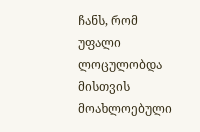ჩანს, რომ უფალი ლოცულობდა მისთვის მოახლოებული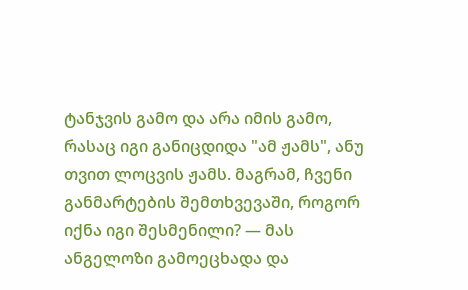ტანჯვის გამო და არა იმის გამო, რასაც იგი განიცდიდა "ამ ჟამს", ანუ თვით ლოცვის ჟამს. მაგრამ, ჩვენი განმარტების შემთხვევაში, როგორ იქნა იგი შესმენილი? — მას ანგელოზი გამოეცხადა და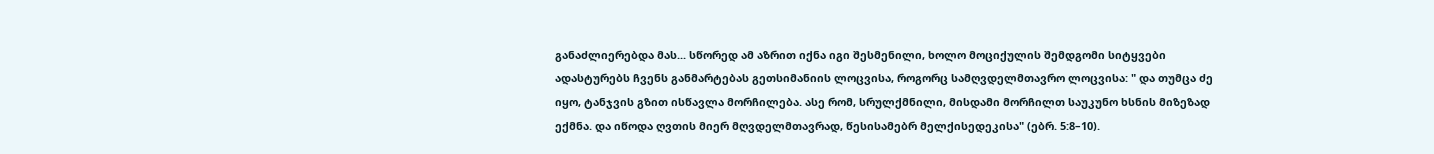განაძლიერებდა მას... სწორედ ამ აზრით იქნა იგი შესმენილი, ხოლო მოციქულის შემდგომი სიტყვები ადასტურებს ჩვენს განმარტებას გეთსიმანიის ლოცვისა, როგორც სამღვდელმთავრო ლოცვისა: " და თუმცა ძე იყო, ტანჯვის გზით ისწავლა მორჩილება. ასე რომ, სრულქმნილი, მისდამი მორჩილთ საუკუნო ხსნის მიზეზად ექმნა. და იწოდა ღვთის მიერ მღვდელმთავრად, წესისამებრ მელქისედეკისა" (ებრ. 5:8–10).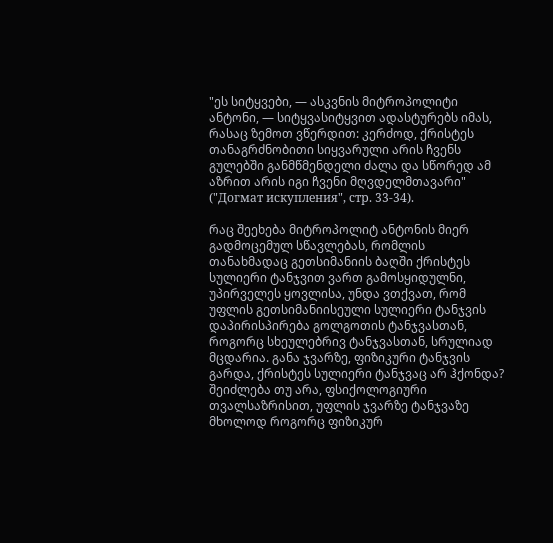"ეს სიტყვები, — ასკვნის მიტროპოლიტი ანტონი, — სიტყვასიტყვით ადასტურებს იმას, რასაც ზემოთ ვწერდით: კერძოდ, ქრისტეს თანაგრძნობითი სიყვარული არის ჩვენს გულებში განმწმენდელი ძალა და სწორედ ამ აზრით არის იგი ჩვენი მღვდელმთავარი" ("Догмат искупления", стр. 33-34).

რაც შეეხება მიტროპოლიტ ანტონის მიერ გადმოცემულ სწავლებას, რომლის თანახმადაც გეთსიმანიის ბაღში ქრისტეს სულიერი ტანჯვით ვართ გამოსყიდულნი, უპირველეს ყოვლისა, უნდა ვთქვათ, რომ უფლის გეთსიმანიისეული სულიერი ტანჯვის დაპირისპირება გოლგოთის ტანჯვასთან, როგორც სხეულებრივ ტანჯვასთან, სრულიად მცდარია. განა ჯვარზე, ფიზიკური ტანჯვის გარდა, ქრისტეს სულიერი ტანჯვაც არ ჰქონდა? შეიძლება თუ არა, ფსიქოლოგიური თვალსაზრისით, უფლის ჯვარზე ტანჯვაზე მხოლოდ როგორც ფიზიკურ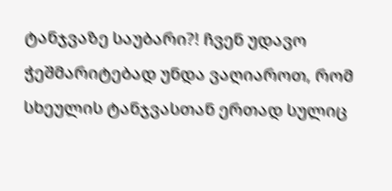ტანჯვაზე საუბარი?! ჩვენ უდავო ჭეშმარიტებად უნდა ვაღიაროთ, რომ სხეულის ტანჯვასთან ერთად სულიც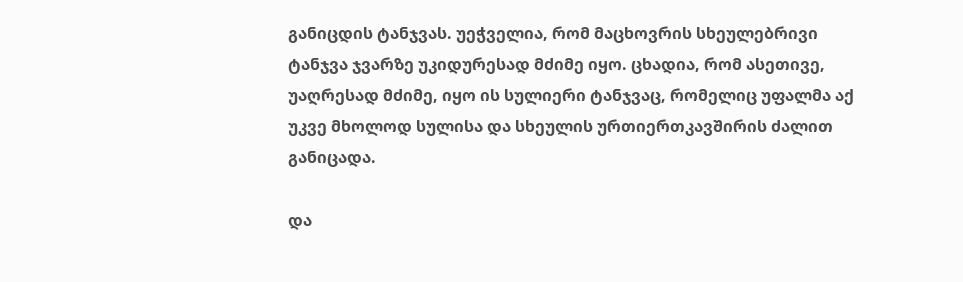განიცდის ტანჯვას. უეჭველია, რომ მაცხოვრის სხეულებრივი ტანჯვა ჯვარზე უკიდურესად მძიმე იყო. ცხადია, რომ ასეთივე, უაღრესად მძიმე, იყო ის სულიერი ტანჯვაც, რომელიც უფალმა აქ უკვე მხოლოდ სულისა და სხეულის ურთიერთკავშირის ძალით განიცადა.

და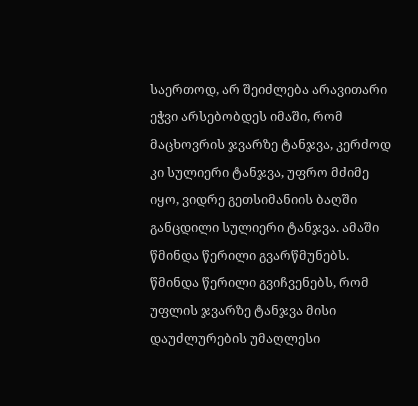საერთოდ, არ შეიძლება არავითარი ეჭვი არსებობდეს იმაში, რომ მაცხოვრის ჯვარზე ტანჯვა, კერძოდ კი სულიერი ტანჯვა, უფრო მძიმე იყო, ვიდრე გეთსიმანიის ბაღში განცდილი სულიერი ტანჯვა. ამაში წმინდა წერილი გვარწმუნებს. წმინდა წერილი გვიჩვენებს, რომ უფლის ჯვარზე ტანჯვა მისი დაუძლურების უმაღლესი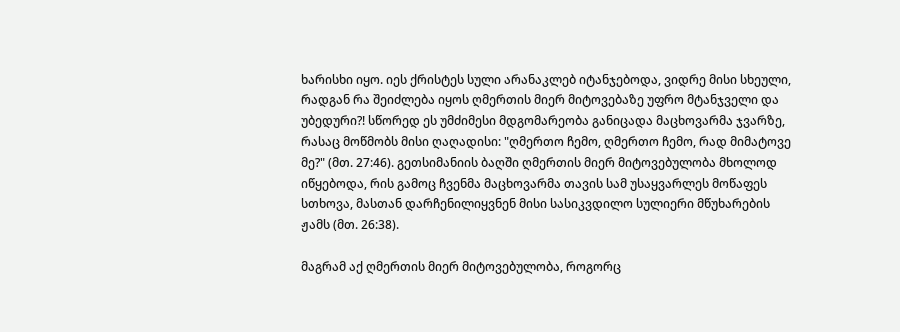ხარისხი იყო. იეს ქრისტეს სული არანაკლებ იტანჯებოდა, ვიდრე მისი სხეული, რადგან რა შეიძლება იყოს ღმერთის მიერ მიტოვებაზე უფრო მტანჯველი და უბედური?! სწორედ ეს უმძიმესი მდგომარეობა განიცადა მაცხოვარმა ჯვარზე, რასაც მოწმობს მისი ღაღადისი: "ღმერთო ჩემო, ღმერთო ჩემო, რად მიმატოვე მე?" (მთ. 27:46). გეთსიმანიის ბაღში ღმერთის მიერ მიტოვებულობა მხოლოდ იწყებოდა, რის გამოც ჩვენმა მაცხოვარმა თავის სამ უსაყვარლეს მოწაფეს სთხოვა, მასთან დარჩენილიყვნენ მისი სასიკვდილო სულიერი მწუხარების ჟამს (მთ. 26:38).

მაგრამ აქ ღმერთის მიერ მიტოვებულობა, როგორც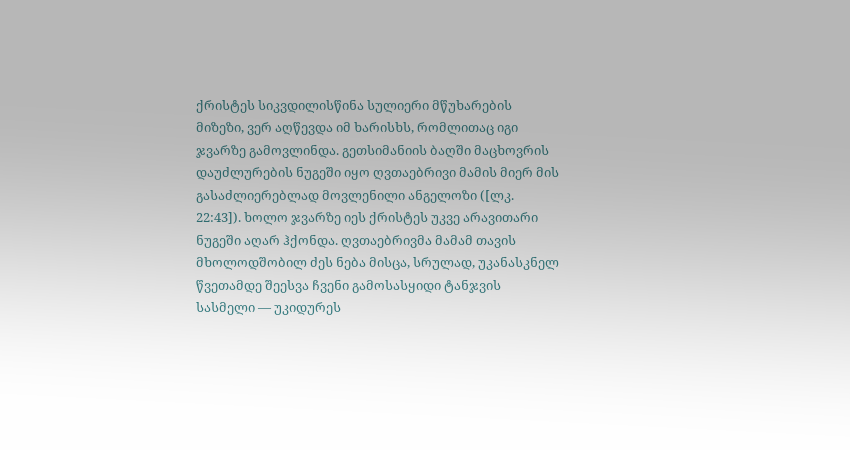ქრისტეს სიკვდილისწინა სულიერი მწუხარების მიზეზი, ვერ აღწევდა იმ ხარისხს, რომლითაც იგი ჯვარზე გამოვლინდა. გეთსიმანიის ბაღში მაცხოვრის დაუძლურების ნუგეში იყო ღვთაებრივი მამის მიერ მის გასაძლიერებლად მოვლენილი ანგელოზი ([ლკ. 22:43]). ხოლო ჯვარზე იეს ქრისტეს უკვე არავითარი ნუგეში აღარ ჰქონდა. ღვთაებრივმა მამამ თავის მხოლოდშობილ ძეს ნება მისცა, სრულად, უკანასკნელ წვეთამდე შეესვა ჩვენი გამოსასყიდი ტანჯვის სასმელი — უკიდურეს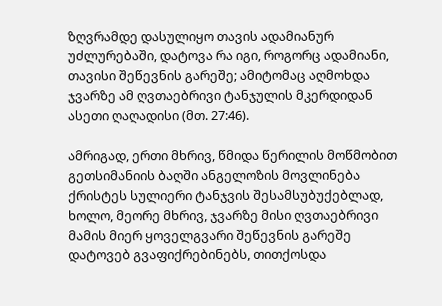ზღვრამდე დასულიყო თავის ადამიანურ უძლურებაში, დატოვა რა იგი, როგორც ადამიანი, თავისი შეწევნის გარეშე; ამიტომაც აღმოხდა ჯვარზე ამ ღვთაებრივი ტანჯულის მკერდიდან ასეთი ღაღადისი (მთ. 27:46).

ამრიგად, ერთი მხრივ, წმიდა წერილის მოწმობით გეთსიმანიის ბაღში ანგელოზის მოვლინება ქრისტეს სულიერი ტანჯვის შესამსუბუქებლად, ხოლო, მეორე მხრივ, ჯვარზე მისი ღვთაებრივი მამის მიერ ყოველგვარი შეწევნის გარეშე დატოვებ გვაფიქრებინებს, თითქოსდა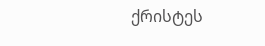ქრისტეს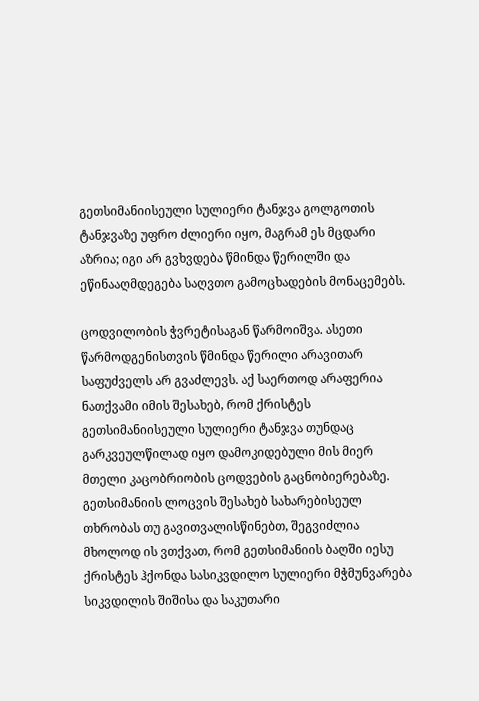გეთსიმანიისეული სულიერი ტანჯვა გოლგოთის ტანჯვაზე უფრო ძლიერი იყო, მაგრამ ეს მცდარი აზრია; იგი არ გვხვდება წმინდა წერილში და ეწინააღმდეგება საღვთო გამოცხადების მონაცემებს.

ცოდვილობის ჭვრეტისაგან წარმოიშვა. ასეთი წარმოდგენისთვის წმინდა წერილი არავითარ საფუძველს არ გვაძლევს. აქ საერთოდ არაფერია ნათქვამი იმის შესახებ, რომ ქრისტეს გეთსიმანიისეული სულიერი ტანჯვა თუნდაც გარკვეულწილად იყო დამოკიდებული მის მიერ მთელი კაცობრიობის ცოდვების გაცნობიერებაზე. გეთსიმანიის ლოცვის შესახებ სახარებისეულ თხრობას თუ გავითვალისწინებთ, შეგვიძლია მხოლოდ ის ვთქვათ, რომ გეთსიმანიის ბაღში იესუ ქრისტეს ჰქონდა სასიკვდილო სულიერი მჭმუნვარება სიკვდილის შიშისა და საკუთარი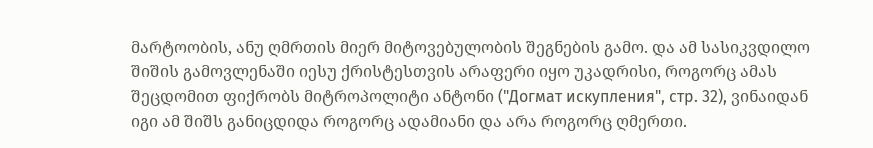მარტოობის, ანუ ღმრთის მიერ მიტოვებულობის შეგნების გამო. და ამ სასიკვდილო შიშის გამოვლენაში იესუ ქრისტესთვის არაფერი იყო უკადრისი, როგორც ამას შეცდომით ფიქრობს მიტროპოლიტი ანტონი ("Догмат искупления", стр. 32), ვინაიდან იგი ამ შიშს განიცდიდა როგორც ადამიანი და არა როგორც ღმერთი.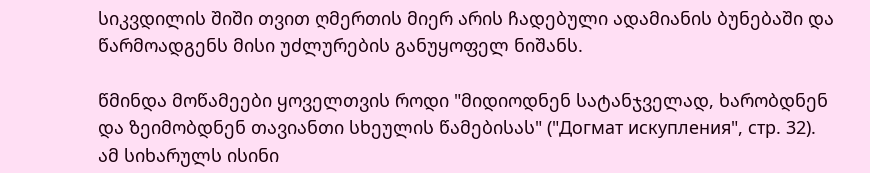სიკვდილის შიში თვით ღმერთის მიერ არის ჩადებული ადამიანის ბუნებაში და წარმოადგენს მისი უძლურების განუყოფელ ნიშანს.

წმინდა მოწამეები ყოველთვის როდი "მიდიოდნენ სატანჯველად, ხარობდნენ და ზეიმობდნენ თავიანთი სხეულის წამებისას" ("Догмат искупления", стр. 32). ამ სიხარულს ისინი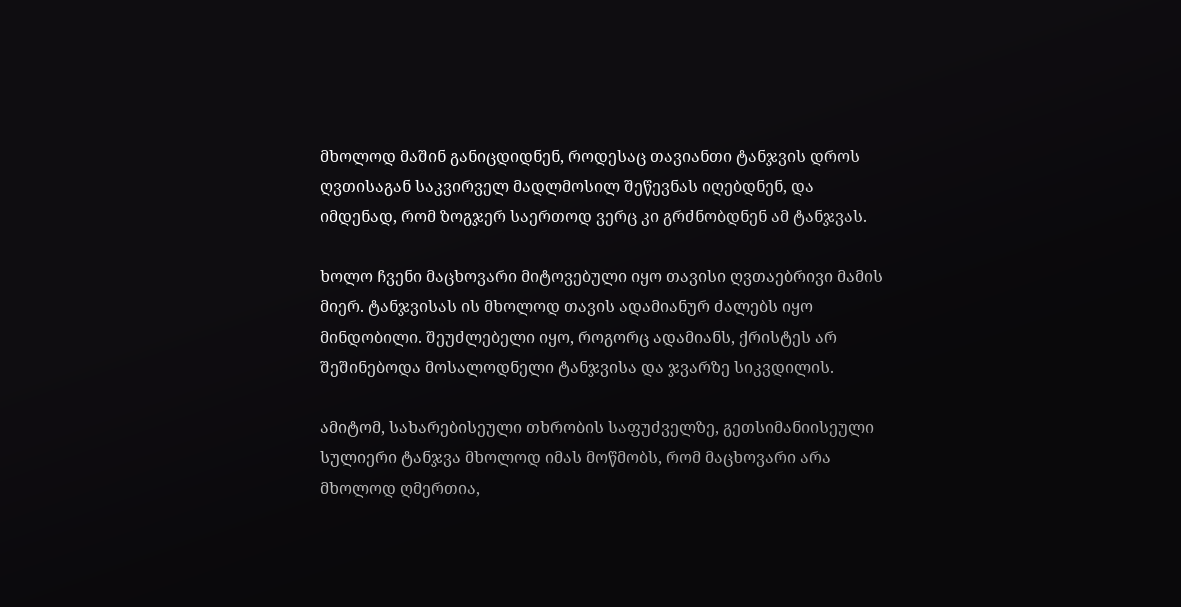მხოლოდ მაშინ განიცდიდნენ, როდესაც თავიანთი ტანჯვის დროს ღვთისაგან საკვირველ მადლმოსილ შეწევნას იღებდნენ, და იმდენად, რომ ზოგჯერ საერთოდ ვერც კი გრძნობდნენ ამ ტანჯვას.

ხოლო ჩვენი მაცხოვარი მიტოვებული იყო თავისი ღვთაებრივი მამის მიერ. ტანჯვისას ის მხოლოდ თავის ადამიანურ ძალებს იყო მინდობილი. შეუძლებელი იყო, როგორც ადამიანს, ქრისტეს არ შეშინებოდა მოსალოდნელი ტანჯვისა და ჯვარზე სიკვდილის.

ამიტომ, სახარებისეული თხრობის საფუძველზე, გეთსიმანიისეული სულიერი ტანჯვა მხოლოდ იმას მოწმობს, რომ მაცხოვარი არა მხოლოდ ღმერთია,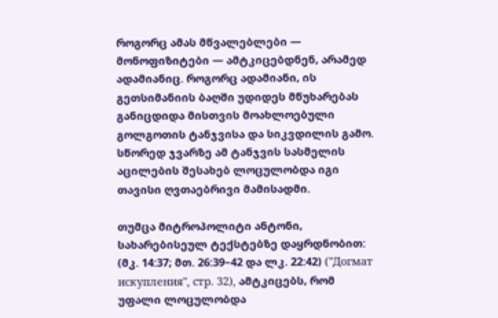როგორც ამას მწვალებლები — მონოფიზიტები — ამტკიცებდნენ, არამედ ადამიანიც. როგორც ადამიანი, ის გეთსიმანიის ბაღში უდიდეს მწუხარებას განიცდიდა მისთვის მოახლოებული გოლგოთის ტანჯვისა და სიკვდილის გამო. სწორედ ჯვარზე ამ ტანჯვის სასმელის აცილების შესახებ ლოცულობდა იგი თავისი ღვთაებრივი მამისადმი.

თუმცა მიტროპოლიტი ანტონი, სახარებისეულ ტექსტებზე დაყრდნობით: (მკ. 14:37; მთ. 26:39–42 და ლკ. 22:42) ("Догмат искупления", стр. 32), ამტკიცებს, რომ უფალი ლოცულობდა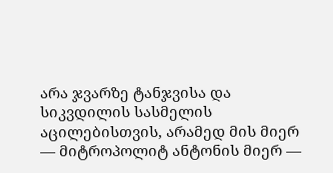არა ჯვარზე ტანჯვისა და სიკვდილის სასმელის აცილებისთვის, არამედ მის მიერ — მიტროპოლიტ ანტონის მიერ —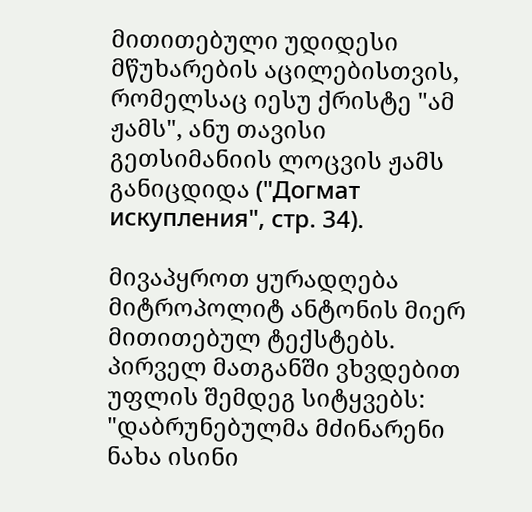მითითებული უდიდესი მწუხარების აცილებისთვის, რომელსაც იესუ ქრისტე "ამ ჟამს", ანუ თავისი გეთსიმანიის ლოცვის ჟამს განიცდიდა ("Догмат искупления", стр. 34).

მივაპყროთ ყურადღება მიტროპოლიტ ანტონის მიერ მითითებულ ტექსტებს. პირველ მათგანში ვხვდებით უფლის შემდეგ სიტყვებს: "დაბრუნებულმა მძინარენი ნახა ისინი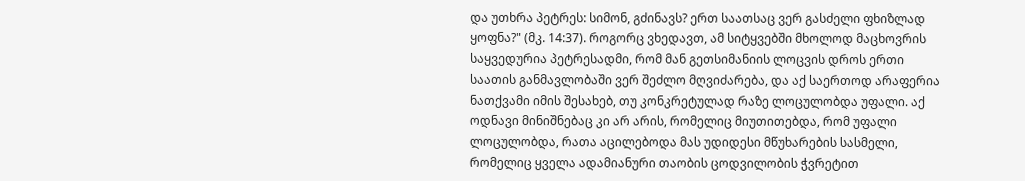და უთხრა პეტრეს: სიმონ, გძინავს? ერთ საათსაც ვერ გასძელი ფხიზლად ყოფნა?" (მკ. 14:37). როგორც ვხედავთ, ამ სიტყვებში მხოლოდ მაცხოვრის საყვედურია პეტრესადმი, რომ მან გეთსიმანიის ლოცვის დროს ერთი საათის განმავლობაში ვერ შეძლო მღვიძარება, და აქ საერთოდ არაფერია ნათქვამი იმის შესახებ, თუ კონკრეტულად რაზე ლოცულობდა უფალი. აქ ოდნავი მინიშნებაც კი არ არის, რომელიც მიუთითებდა, რომ უფალი ლოცულობდა, რათა აცილებოდა მას უდიდესი მწუხარების სასმელი, რომელიც ყველა ადამიანური თაობის ცოდვილობის ჭვრეტით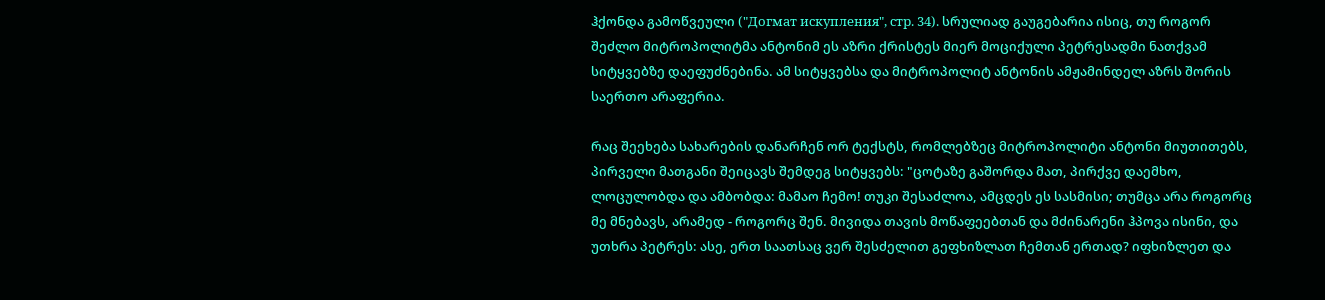ჰქონდა გამოწვეული ("Догмат искупления", стр. 34). სრულიად გაუგებარია ისიც, თუ როგორ შეძლო მიტროპოლიტმა ანტონიმ ეს აზრი ქრისტეს მიერ მოციქული პეტრესადმი ნათქვამ სიტყვებზე დაეფუძნებინა. ამ სიტყვებსა და მიტროპოლიტ ანტონის ამჟამინდელ აზრს შორის საერთო არაფერია.

რაც შეეხება სახარების დანარჩენ ორ ტექსტს, რომლებზეც მიტროპოლიტი ანტონი მიუთითებს, პირველი მათგანი შეიცავს შემდეგ სიტყვებს: "ცოტაზე გაშორდა მათ, პირქვე დაემხო, ლოცულობდა და ამბობდა: მამაო ჩემო! თუკი შესაძლოა, ამცდეს ეს სასმისი; თუმცა არა როგორც მე მნებავს, არამედ - როგორც შენ. მივიდა თავის მოწაფეებთან და მძინარენი ჰპოვა ისინი, და უთხრა პეტრეს: ასე, ერთ საათსაც ვერ შესძელით გეფხიზლათ ჩემთან ერთად? იფხიზლეთ და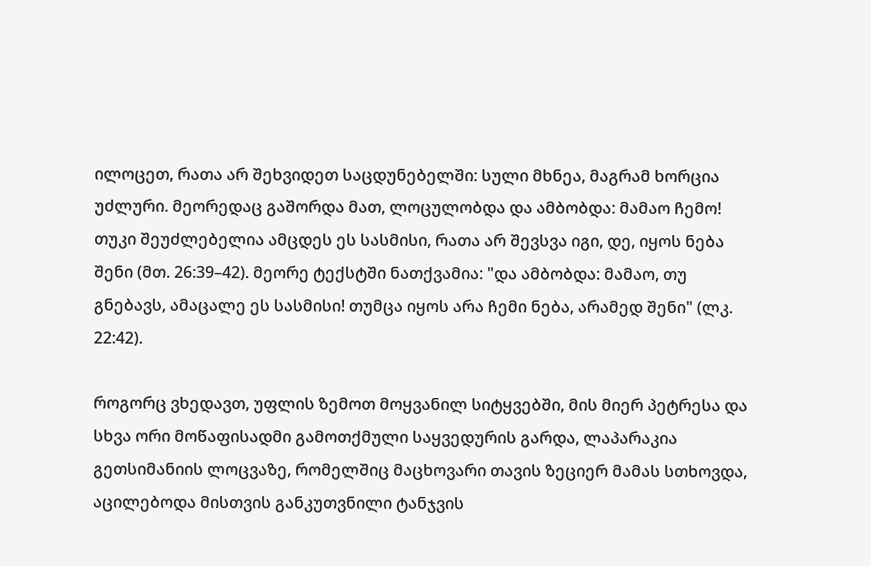ილოცეთ, რათა არ შეხვიდეთ საცდუნებელში: სული მხნეა, მაგრამ ხორცია უძლური. მეორედაც გაშორდა მათ, ლოცულობდა და ამბობდა: მამაო ჩემო! თუკი შეუძლებელია ამცდეს ეს სასმისი, რათა არ შევსვა იგი, დე, იყოს ნება შენი (მთ. 26:39–42). მეორე ტექსტში ნათქვამია: "და ამბობდა: მამაო, თუ გნებავს, ამაცალე ეს სასმისი! თუმცა იყოს არა ჩემი ნება, არამედ შენი" (ლკ. 22:42).

როგორც ვხედავთ, უფლის ზემოთ მოყვანილ სიტყვებში, მის მიერ პეტრესა და სხვა ორი მოწაფისადმი გამოთქმული საყვედურის გარდა, ლაპარაკია გეთსიმანიის ლოცვაზე, რომელშიც მაცხოვარი თავის ზეციერ მამას სთხოვდა, აცილებოდა მისთვის განკუთვნილი ტანჯვის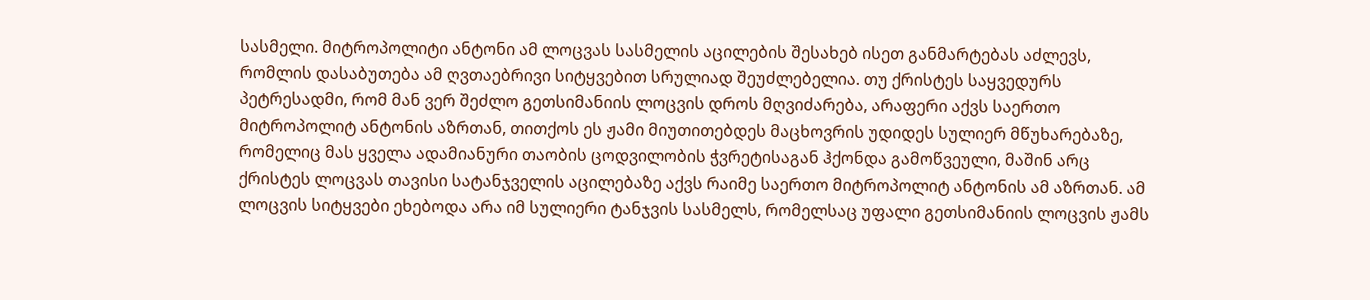სასმელი. მიტროპოლიტი ანტონი ამ ლოცვას სასმელის აცილების შესახებ ისეთ განმარტებას აძლევს, რომლის დასაბუთება ამ ღვთაებრივი სიტყვებით სრულიად შეუძლებელია. თუ ქრისტეს საყვედურს პეტრესადმი, რომ მან ვერ შეძლო გეთსიმანიის ლოცვის დროს მღვიძარება, არაფერი აქვს საერთო მიტროპოლიტ ანტონის აზრთან, თითქოს ეს ჟამი მიუთითებდეს მაცხოვრის უდიდეს სულიერ მწუხარებაზე, რომელიც მას ყველა ადამიანური თაობის ცოდვილობის ჭვრეტისაგან ჰქონდა გამოწვეული, მაშინ არც ქრისტეს ლოცვას თავისი სატანჯველის აცილებაზე აქვს რაიმე საერთო მიტროპოლიტ ანტონის ამ აზრთან. ამ ლოცვის სიტყვები ეხებოდა არა იმ სულიერი ტანჯვის სასმელს, რომელსაც უფალი გეთსიმანიის ლოცვის ჟამს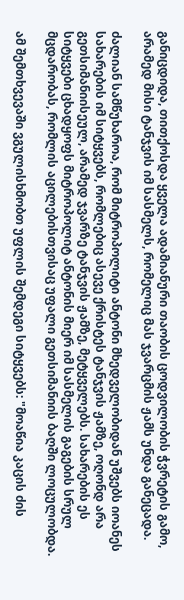განიცდიდა, თითქოსდა ყველა ადამიანური თაობის ცოდვილობის ჭვრეტის გამო, არამედ მისი ტანჯვის იმ სასმელს, რომელიც მას ჯვარცმის ჟამს უნდა განეცადა.

ძალიან სამწუხაროა, რომ მიტროპოლიტი ანტონი მხედველობიდან უშვებს იოანეს სახარების იმ სიტყვებს, რომლებიც ასევე ქრისტეს ტანჯვის ჟამზე, ოღონდ არა გეთსიმანიისეულ, არამედ ჯვარზე ტანჯვის ჟამზე, მეტყველებს. სახარების ეს სიტყვები ცხადყოფს მიტროპოლიტ ანტონის მიერ იმ სასმელის გაგების სრულ მცდარობას, რომლის აცილებისთვისაც უფალი გეთსიმანიის ბაღში ლოცულობდა.

ამ შემთხვევაში ვგულისხმობთ უფლის შემდეგი სიტყვებს: "მოაწია კაცის ძის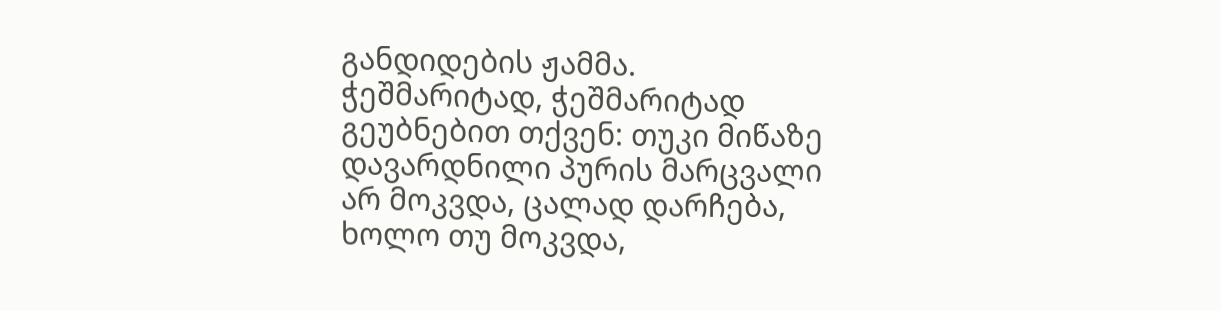განდიდების ჟამმა. ჭეშმარიტად, ჭეშმარიტად გეუბნებით თქვენ: თუკი მიწაზე დავარდნილი პურის მარცვალი არ მოკვდა, ცალად დარჩება, ხოლო თუ მოკვდა,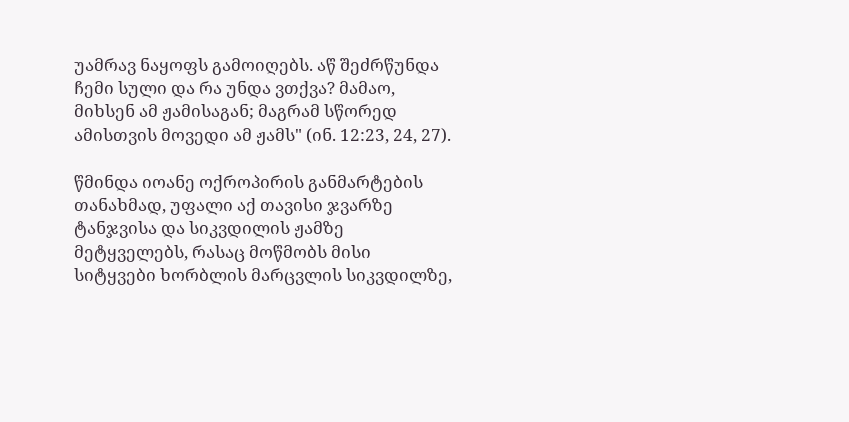უამრავ ნაყოფს გამოიღებს. აწ შეძრწუნდა ჩემი სული და რა უნდა ვთქვა? მამაო, მიხსენ ამ ჟამისაგან; მაგრამ სწორედ ამისთვის მოვედი ამ ჟამს" (ინ. 12:23, 24, 27).

წმინდა იოანე ოქროპირის განმარტების თანახმად, უფალი აქ თავისი ჯვარზე ტანჯვისა და სიკვდილის ჟამზე მეტყველებს, რასაც მოწმობს მისი სიტყვები ხორბლის მარცვლის სიკვდილზე,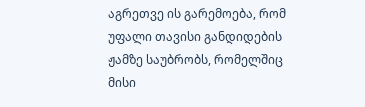აგრეთვე ის გარემოება, რომ უფალი თავისი განდიდების ჟამზე საუბრობს, რომელშიც მისი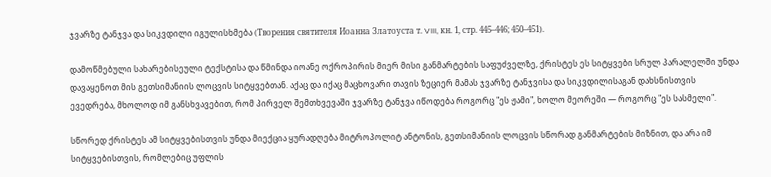ჯვარზე ტანჯვა და სიკვდილი იგულისხმება (Творения святителя Иоанна Златоуста т. VIII, кн. 1, стр. 445–446; 450–451).

დამოწმებული სახარებისეული ტექსტისა და წმინდა იოანე ოქროპირის მიერ მისი განმარტების საფუძველზე, ქრისტეს ეს სიტყვები სრულ პარალელში უნდა დავაყენოთ მის გეთსიმანიის ლოცვის სიტყვებთან. აქაც და იქაც მაცხოვარი თავის ზეციერ მამას ჯვარზე ტანჯვისა და სიკვდილისაგან დახსნისთვის ევედრება, მხოლოდ იმ განსხვავებით, რომ პირველ შემთხვევაში ჯვარზე ტანჯვა იწოდება როგორც "ეს ჟამი", ხოლო მეორეში — როგორც "ეს სასმელი".

სწორედ ქრისტეს ამ სიტყვებისთვის უნდა მიექცია ყურადღება მიტროპოლიტ ანტონის, გეთსიმანიის ლოცვის სწორად განმარტების მიზნით, და არა იმ სიტყვებისთვის, რომლებიც უფლის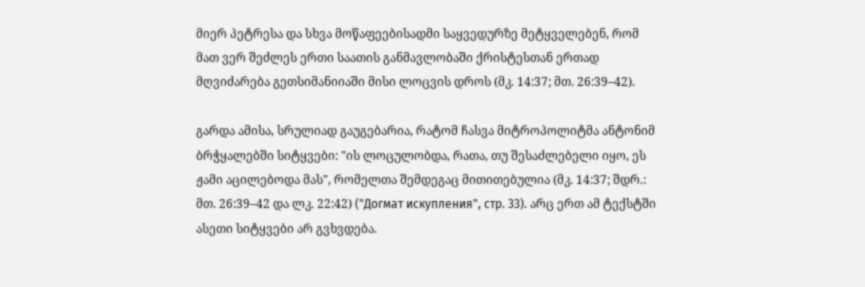მიერ პეტრესა და სხვა მოწაფეებისადმი საყვედურზე მეტყველებენ, რომ მათ ვერ შეძლეს ერთი საათის განმავლობაში ქრისტესთან ერთად მღვიძარება გეთსიმანიიაში მისი ლოცვის დროს (მკ. 14:37; მთ. 26:39–42).

გარდა ამისა, სრულიად გაუგებარია, რატომ ჩასვა მიტროპოლიტმა ანტონიმ ბრჭყალებში სიტყვები: "ის ლოცულობდა, რათა, თუ შესაძლებელი იყო, ეს ჟამი აცილებოდა მას", რომელთა შემდეგაც მითითებულია (მკ. 14:37; შდრ.: მთ. 26:39–42 და ლკ. 22:42) ("Догмат искупления", стр. 33). არც ერთ ამ ტექსტში ასეთი სიტყვები არ გვხვდება.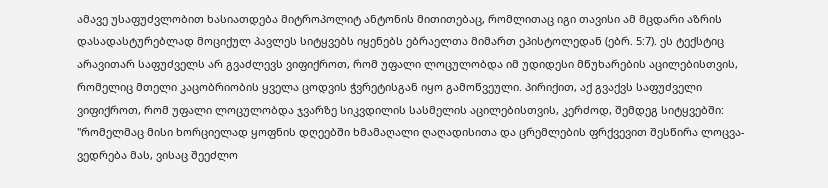ამავე უსაფუძვლობით ხასიათდება მიტროპოლიტ ანტონის მითითებაც, რომლითაც იგი თავისი ამ მცდარი აზრის დასადასტურებლად მოციქულ პავლეს სიტყვებს იყენებს ებრაელთა მიმართ ეპისტოლედან (ებრ. 5:7). ეს ტექსტიც არავითარ საფუძველს არ გვაძლევს ვიფიქროთ, რომ უფალი ლოცულობდა იმ უდიდესი მწუხარების აცილებისთვის, რომელიც მთელი კაცობრიობის ყველა ცოდვის ჭვრეტისგან იყო გამოწვეული. პირიქით, აქ გვაქვს საფუძველი ვიფიქროთ, რომ უფალი ლოცულობდა ჯვარზე სიკვდილის სასმელის აცილებისთვის, კერძოდ, შემდეგ სიტყვებში: "რომელმაც მისი ხორციელად ყოფნის დღეებში ხმამაღალი ღაღადისითა და ცრემლების ფრქვევით შესწირა ლოცვა-ვედრება მას, ვისაც შეეძლო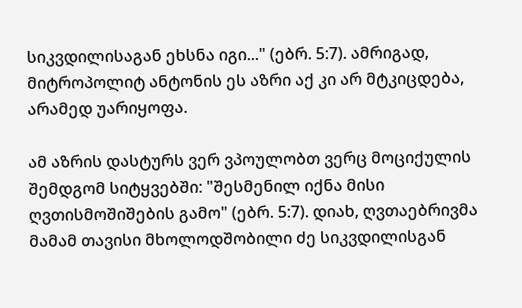სიკვდილისაგან ეხსნა იგი..." (ებრ. 5:7). ამრიგად, მიტროპოლიტ ანტონის ეს აზრი აქ კი არ მტკიცდება, არამედ უარიყოფა.

ამ აზრის დასტურს ვერ ვპოულობთ ვერც მოციქულის შემდგომ სიტყვებში: "შესმენილ იქნა მისი ღვთისმოშიშების გამო" (ებრ. 5:7). დიახ, ღვთაებრივმა მამამ თავისი მხოლოდშობილი ძე სიკვდილისგან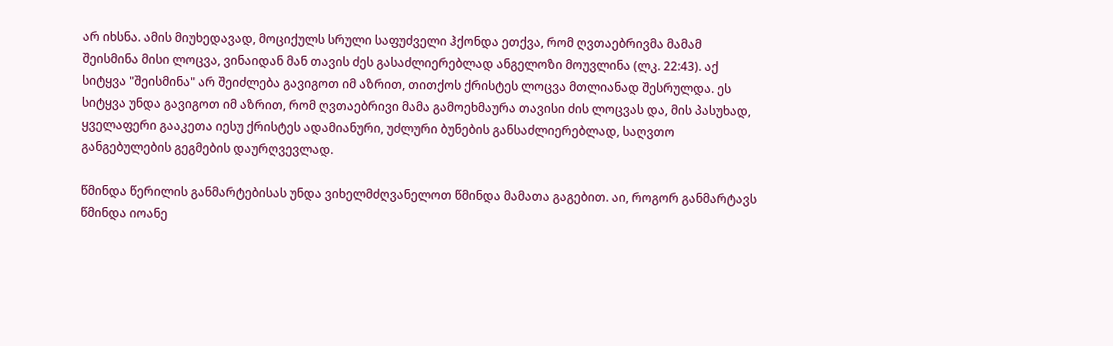არ იხსნა. ამის მიუხედავად, მოციქულს სრული საფუძველი ჰქონდა ეთქვა, რომ ღვთაებრივმა მამამ შეისმინა მისი ლოცვა, ვინაიდან მან თავის ძეს გასაძლიერებლად ანგელოზი მოუვლინა (ლკ. 22:43). აქ სიტყვა "შეისმინა" არ შეიძლება გავიგოთ იმ აზრით, თითქოს ქრისტეს ლოცვა მთლიანად შესრულდა. ეს სიტყვა უნდა გავიგოთ იმ აზრით, რომ ღვთაებრივი მამა გამოეხმაურა თავისი ძის ლოცვას და, მის პასუხად, ყველაფერი გააკეთა იესუ ქრისტეს ადამიანური, უძლური ბუნების განსაძლიერებლად, საღვთო განგებულების გეგმების დაურღვევლად.

წმინდა წერილის განმარტებისას უნდა ვიხელმძღვანელოთ წმინდა მამათა გაგებით. აი, როგორ განმარტავს წმინდა იოანე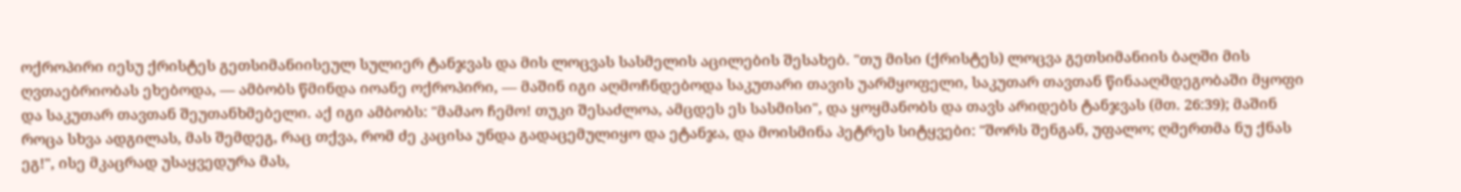ოქროპირი იესუ ქრისტეს გეთსიმანიისეულ სულიერ ტანჯვას და მის ლოცვას სასმელის აცილების შესახებ. "თუ მისი (ქრისტეს) ლოცვა გეთსიმანიის ბაღში მის ღვთაებრიობას ეხებოდა, — ამბობს წმინდა იოანე ოქროპირი, — მაშინ იგი აღმოჩნდებოდა საკუთარი თავის უარმყოფელი, საკუთარ თავთან წინააღმდეგობაში მყოფი და საკუთარ თავთან შეუთანხმებელი. აქ იგი ამბობს: "მამაო ჩემო! თუკი შესაძლოა, ამცდეს ეს სასმისი", და ყოყმანობს და თავს არიდებს ტანჯვას (მთ. 26:39); მაშინ როცა სხვა ადგილას, მას შემდეგ, რაც თქვა, რომ ძე კაცისა უნდა გადაცემულიყო და ეტანჯა, და მოისმინა პეტრეს სიტყვები: "შორს შენგან, უფალო; ღმერთმა ნუ ქნას ეგ!", ისე მკაცრად უსაყვედურა მას,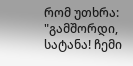რომ უთხრა: "გამშორდი, სატანა! ჩემი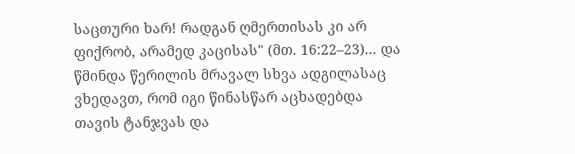საცთური ხარ! რადგან ღმერთისას კი არ ფიქრობ, არამედ კაცისას" (მთ. 16:22–23)... და წმინდა წერილის მრავალ სხვა ადგილასაც ვხედავთ, რომ იგი წინასწარ აცხადებდა თავის ტანჯვას და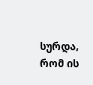სურდა, რომ ის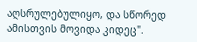აღსრულებულიყო, და სწორედ ამისთვის მოვიდა კიდეც".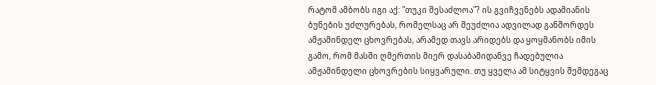რატომ ამბობს იგი აქ: "თუკი შესაძლოა"? ის გვიჩვენებს ადამიანის ბუნების უძლურებას, რომელსაც არ შეუძლია ადვილად განშორდეს ამჟამინდელ ცხოვრებას, არამედ თავს არიდებს და ყოყმანობს იმის გამო, რომ მასში ღმერთის მიერ დასაბამიდანვე ჩადებულია ამჟამინდელი ცხოვრების სიყვარული. თუ ყველა ამ სიტყვის შემდეგაც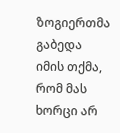ზოგიერთმა გაბედა იმის თქმა, რომ მას ხორცი არ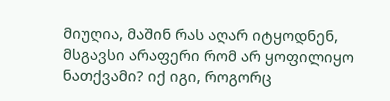მიუღია, მაშინ რას აღარ იტყოდნენ, მსგავსი არაფერი რომ არ ყოფილიყო ნათქვამი? იქ იგი, როგორც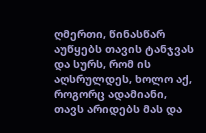ღმერთი, წინასწარ აუწყებს თავის ტანჯვას და სურს, რომ ის აღსრულდეს, ხოლო აქ, როგორც ადამიანი, თავს არიდებს მას და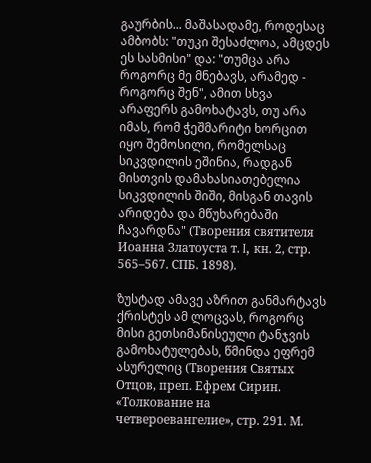გაურბის... მაშასადამე, როდესაც ამბობს: "თუკი შესაძლოა, ამცდეს ეს სასმისი" და: "თუმცა არა როგორც მე მნებავს, არამედ - როგორც შენ", ამით სხვა არაფერს გამოხატავს, თუ არა იმას, რომ ჭეშმარიტი ხორცით იყო შემოსილი, რომელსაც სიკვდილის ეშინია, რადგან მისთვის დამახასიათებელია სიკვდილის შიში, მისგან თავის არიდება და მწუხარებაში ჩავარდნა" (Творения святителя Иоанна Златоуста т. I, кн. 2, стр. 565–567. СПБ. 1898).

ზუსტად ამავე აზრით განმარტავს ქრისტეს ამ ლოცვას, როგორც მისი გეთსიმანისეული ტანჯვის გამოხატულებას, წმინდა ეფრემ ასურელიც (Творения Святых Отцов, преп. Ефрем Сирин. «Толкование на четвероевангелие», стр. 291. М.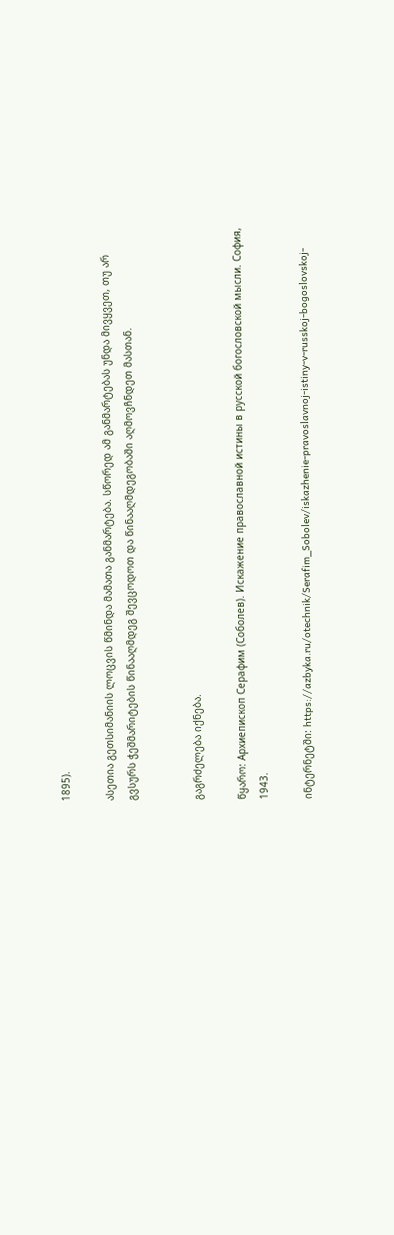1895).

ასეთია გეთსიმანიის ლოცვის წმინდა მამათა განმარტება. სწორედ ამ განმარტებას უნდა მივყვეთ, თუ არ გვსურს ჭეშმარიტების წინააღმდეგ შევცოდოთ და წინააღმდეგობაში აღმოვჩნდეთ მასთან.


გაგრძელება იქნება.

წყარო: Архиепископ Серафим (Соболев). Искажение православной истины в русской богословской мысли. София, 1943.

ინტერნეტში: https://azbyka.ru/otechnik/Serafim_Sobolev/iskazhenie-pravoslavnoj-istiny-v-russkoj-bogoslovskoj-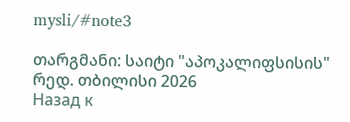mysli/#note3

თარგმანი: საიტი "აპოკალიფსისის" რედ. თბილისი 2026
Назад к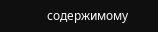содержимому